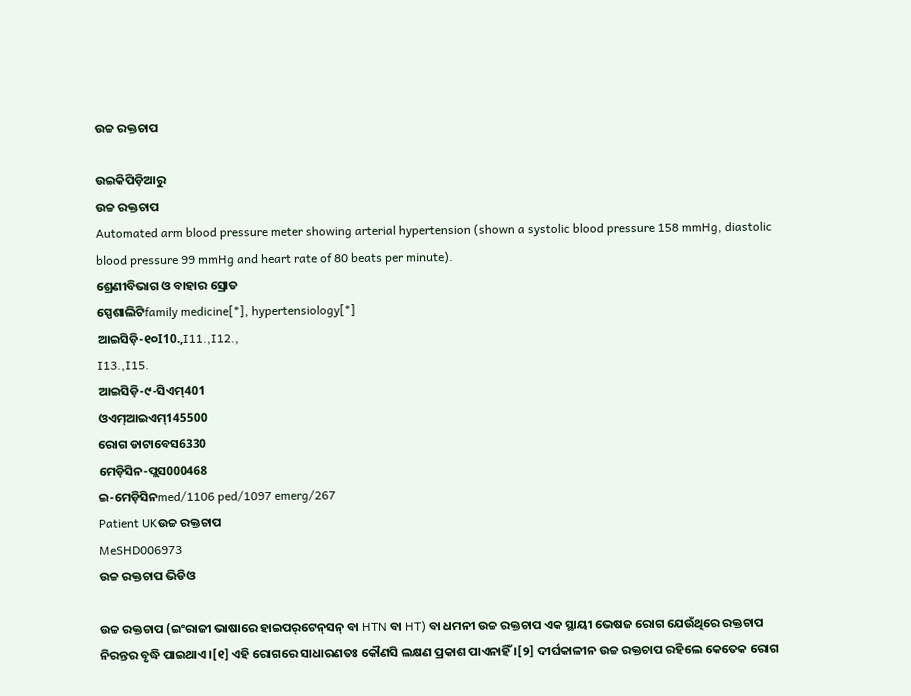ଉଚ୍ଚ ରକ୍ତଚାପ

ଉଇକିପିଡ଼ିଆ‌ରୁ
ଉଚ୍ଚ ରକ୍ତଚାପ
Automated arm blood pressure meter showing arterial hypertension (shown a systolic blood pressure 158 mmHg, diastolic blood pressure 99 mmHg and heart rate of 80 beats per minute).
ଶ୍ରେଣୀବିଭାଗ ଓ ବାହାର ସ୍ରୋତ
ସ୍ପେଶାଲିଟିfamily medicine[*], hypertensiology[*]
ଆଇସିଡ଼ି-୧୦I10.,I11.,I12.,
I13.,I15.
ଆଇସିଡ଼ି-୯-ସିଏମ୍401
ଓଏମ୍‌ଆଇଏମ୍145500
ରୋଗ ଡାଟାବେସ6330
ମେଡ଼ିସିନ-ପ୍ଲସ000468
ଇ-ମେଡ଼ିସିନmed/1106 ped/1097 emerg/267
Patient UKଉଚ୍ଚ ରକ୍ତଚାପ
MeSHD006973
ଉଚ୍ଚ ରକ୍ତଚାପ ଭିଡିଓ

ଉଚ୍ଚ ରକ୍ତଚାପ (ଇଂରାଜୀ ଭାଷାରେ ହାଇପର୍‌ଟେନ୍‌ସନ୍ ବା HTN ବା HT) ବା ଧମନୀ ଉଚ୍ଚ ରକ୍ତଚାପ ଏକ ସ୍ଥାୟୀ ଭେଷଜ ରୋଗ ଯେଉଁଥିରେ ରକ୍ତଚାପ ନିରନ୍ତର ବୃଦ୍ଧି ପାଇଥାଏ ।[୧] ଏହି ରୋଗରେ ସାଧାରଣତଃ କୌଣସି ଲକ୍ଷଣ ପ୍ରକାଶ ପାଏନାହିଁ ।[୨] ଦୀର୍ଘକାଳୀନ ଉଚ୍ଚ ରକ୍ତଚାପ ରହିଲେ କେତେକ ରୋଗ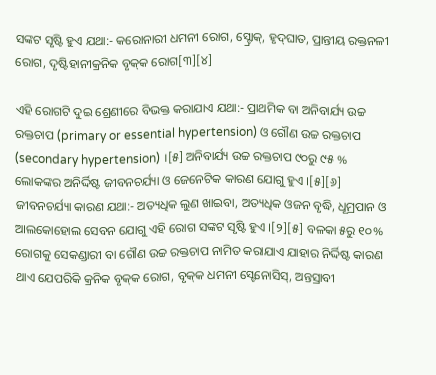ସଙ୍କଟ ସୃଷ୍ଟି ହୁଏ ଯଥା:- କରୋନାରୀ ଧମନୀ ରୋଗ, ସ୍ଟ୍ରୋକ୍, ହୃଦ୍‌ଘାତ, ପ୍ରାନ୍ତୀୟ ରକ୍ତନଳୀ ରୋଗ, ଦୃଷ୍ଟିହାନୀକ୍ରନିକ ବୃକ୍‌କ ରୋଗ[୩][୪]

ଏହି ରୋଗଟି ଦୁଇ ଶ୍ରେଣୀରେ ବିଭକ୍ତ କରାଯାଏ ଯଥା:- ପ୍ରାଥମିକ ବା ଅନିବାର୍ଯ୍ୟ ଉଚ୍ଚ ରକ୍ତଚାପ (primary or essential hypertension) ଓ ଗୌଣ ଉଚ୍ଚ ରକ୍ତଚାପ (secondary hypertension) ।[୫] ଅନିବାର୍ଯ୍ୟ ଉଚ୍ଚ ରକ୍ତଚାପ ୯୦ରୁ ୯୫ % ଲୋକଙ୍କର ଅନିର୍ଦ୍ଦିଷ୍ଟ ଜୀବନ‌ଚର୍ଯ୍ୟା ଓ ଜେନେଟିକ କାରଣ ଯୋଗୁ ହୁଏ ।[୫][୬] ଜୀବନ‌ଚର୍ଯ୍ୟା କାରଣ ଯଥା:- ଅତ୍ୟଧିକ ଲୁଣ ଖାଇବା, ଅତ୍ୟଧିକ ଓଜନ ବୃଦ୍ଧି, ଧୂମ୍ରପାନ ଓ ଆଲକୋହୋଲ ସେବନ ଯୋଗୁ ଏହି ରୋଗ ସଙ୍କଟ ସୃଷ୍ଟି ହୁଏ ।[୨][୫] ବଳକା ୫ରୁ ୧୦% ରୋଗକୁ ସେକଣ୍ଡାରୀ ବା ଗୌଣ ଉଚ୍ଚ ରକ୍ତଚାପ ନାମିତ କରାଯାଏ ଯାହାର ନିର୍ଦ୍ଦିଷ୍ଟ କାରଣ ଥାଏ ଯେପରିକି କ୍ରନିକ ବୃକ୍‌କ ରୋଗ, ବୃକ୍‌କ ଧମନୀ ସ୍ଟେନୋସିସ୍, ଅନ୍ତସ୍ରାବୀ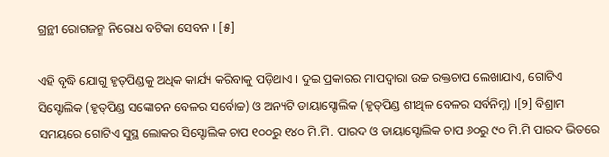ଗ୍ରନ୍ଥୀ ରୋଗଜନ୍ମ ନିରୋଧ ବଟିକା ସେବନ । [୫]

ଏହି ବୃଦ୍ଧି ଯୋଗୁ ହୃତ୍‌ପିଣ୍ଡକୁ ଅଧିକ କାର୍ଯ୍ୟ କରିବାକୁ ପଡ଼ିଥାଏ । ଦୁଇ ପ୍ରକାରର ମାପଦ୍ୱାରା ଉଚ୍ଚ ରକ୍ତଚାପ ଲେଖାଯାଏ, ଗୋଟିଏ ସିସ୍ଟୋଲିକ (ହୃତ୍‌ପିଣ୍ଡ ସଙ୍କୋଚନ ବେଳର ସର୍ବୋଚ୍ଚ) ଓ ଅନ୍ୟଟି ଡାୟାସ୍ଟୋଲିକ (ହୃତ୍‌ପିଣ୍ଡ ଶୀଥିଳ ବେଳର ସର୍ବନିମ୍ନ) ।[୨] ବିଶ୍ରାମ ସମୟରେ ଗୋଟିଏ ସୁସ୍ଥ ଲୋକର ସିସ୍ଟୋଲିକ ଚାପ ୧୦୦ରୁ ୧୪୦ ମି.ମି. ପାରଦ ଓ ଡାୟାସ୍ଟୋଲିକ ଚାପ ୬୦ରୁ ୯୦ ମି.ମି ପାରଦ ଭିତରେ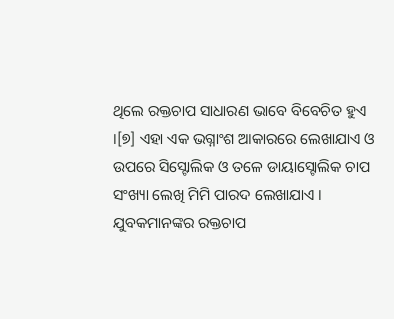ଥିଲେ ରକ୍ତଚାପ ସାଧାରଣ ଭାବେ ବିବେଚିତ ହୁଏ ।[୭] ଏହା ଏକ ଭଗ୍ନାଂଶ ଆକାରରେ ଲେଖାଯାଏ ଓ ଉପରେ ସିସ୍ଟୋଲିକ ଓ ତଳେ ଡାୟାସ୍ଟୋଲିକ ଚାପ ସଂଖ୍ୟା ଲେଖି ମିମି ପାରଦ ଲେଖାଯାଏ । ଯୁବକମାନଙ୍କର ରକ୍ତଚାପ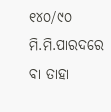୧୪୦/୯୦ ମି.ମି.ପାରଦରେ ବା ତାହା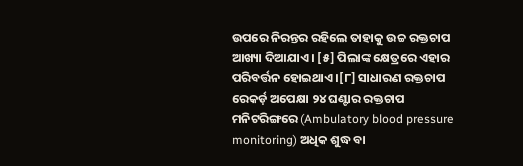ଉପରେ ନିରନ୍ତର ରହିଲେ ତାହାକୁ ଉଚ୍ଚ ରକ୍ତଚାପ ଆଖ୍ୟା ଦିଆଯାଏ । [୫] ପିଲାଙ୍କ କ୍ଷେତ୍ରରେ ଏହାର ପରିବର୍ତ୍ତନ ହୋଇଥାଏ ।[୮] ସାଧାରଣ ରକ୍ତଚାପ ରେକର୍ଡ଼ ଅପେକ୍ଷା ୨୪ ଘଣ୍ଟାର ରକ୍ତଚାପ ମନିଟରିଙ୍ଗରେ (Ambulatory blood pressure monitoring) ଅଧିକ ଶୁଦ୍ଧ ବା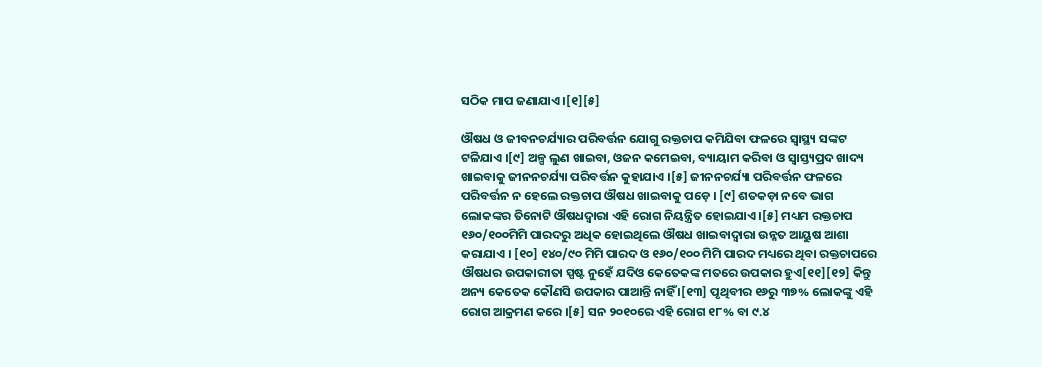ସଠିକ ମାପ ଜଣାଯାଏ ।[୧][୫]

ଔଷଧ ଓ ଜୀବନ‌ଚର୍ଯ୍ୟାର ପରିବର୍ତ୍ତନ ଯୋଗୁ ରକ୍ତଚାପ କମିଯିବା ଫଳରେ ସ୍ୱାସ୍ଥ୍ୟ ସଙ୍କଟ ଟଳିଯାଏ ।[୯] ଅଳ୍ପ ଲୁଣ ଖାଇବା, ଓଜନ କମେଇବା, ବ୍ୟାୟାମ କରିବା ଓ ସ୍ୱାସ୍ତ୍ୟପ୍ରଦ ଖାଦ୍ୟ ଖାଇବାକୁ ଜୀନନ‌ଚର୍ଯ୍ୟା ପରିବର୍ତ୍ତନ କୁହାଯାଏ ।[୫] ଜୀନନ‌ଚର୍ଯ୍ୟା ପରିବର୍ତ୍ତନ ଫଳରେ ପରିବର୍ତ୍ତନ ନ ହେଲେ ରକ୍ତଚାପ ଔଷଧ ଖାଇବାକୁ ପଡ଼େ । [୯] ଶତକଡ଼ା ନବେ ଭାଗ ଲୋକଙ୍କର ତିନୋଟି ଔଷଧଦ୍ୱାରା ଏହି ରୋଗ ନିୟନ୍ତ୍ରିତ ହୋଇଯାଏ ।[୫] ମଧ୍ୟମ ରକ୍ତଚାପ ୧୬୦/୧୦୦ମିମି ପାରଦରୁ ଅଧିକ ହୋଇଥିଲେ ଔଷଧ ଖାଇବାଦ୍ୱାରା ଉନ୍ନତ ଆୟୁଷ ଆଶା କରାଯାଏ । [୧୦] ୧୪୦/୯୦ ମିମି ପାରଦ ଓ ୧୬୦/୧୦୦ ମିମି ପାରଦ ମଧ୍ୟରେ ଥିବା ରକ୍ତଚାପରେ ଔଷଧର ଉପକାରୀତା ସ୍ପଷ୍ଟ ନୁହେଁ ଯଦିଓ କେତେକଙ୍କ ମତରେ ଉପକାର ହୁଏ[୧୧][୧୨] କିନ୍ତୁ ଅନ୍ୟ କେତେକ କୌଣସି ଉପକାର ପାଆନ୍ତି ନାହିଁ ।[୧୩] ପୃଥିବୀର ୧୬ରୁ ୩୭% ଲୋକଙ୍କୁ ଏହି ରୋଗ ଆକ୍ରମଣ କରେ ।[୫] ସନ ୨୦୧୦ରେ ଏହି ରୋଗ ୧୮% ବା ୯.୪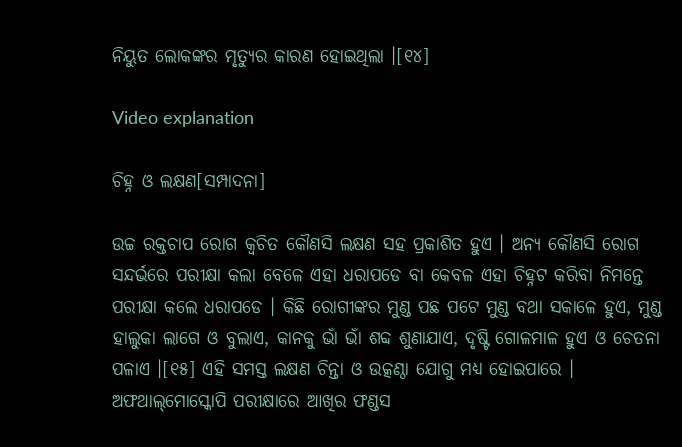ନିୟୁତ ଲୋକଙ୍କର ମୃତ୍ୟୁର କାରଣ ହୋଇଥିଲା ।[୧୪]

Video explanation

ଚିହ୍ନ ଓ ଲକ୍ଷଣ[ସମ୍ପାଦନା]

ଉଚ୍ଚ ରକ୍ତଚାପ ରୋଗ କ୍ୱଚିତ କୌଣସି ଲକ୍ଷଣ ସହ ପ୍ରକାଶିତ ହୁଏ । ଅନ୍ୟ କୌଣସି ରୋଗ ସନ୍ଦର୍ଭରେ ପରୀକ୍ଷା କଲା ବେଳେ ଏହା ଧରାପଡେ ବା କେବଳ ଏହା ଚିହ୍ନଟ କରିବା ନିମନ୍ତେ ପରୀକ୍ଷା କଲେ ଧରାପଡେ । କିଛି ରୋଗୀଙ୍କର ମୁଣ୍ଡ ପଛ ପଟେ ମୁଣ୍ଡ ବଥା ସକାଳେ ହୁଏ, ମୁଣ୍ଡ ହାଲୁକା ଲାଗେ ଓ ବୁଲାଏ, କାନକୁ ଭାଁ ଭାଁ ଶବ୍ଦ ଶୁଣାଯାଏ, ଦୃଷ୍ଟି ଗୋଳମାଳ ହୁଏ ଓ ଚେତନା ପଳାଏ ।[୧୫] ଏହି ସମସ୍ତ ଲକ୍ଷଣ ଚିନ୍ତା ଓ ଉତ୍କଣ୍ଠା ଯୋଗୁ ମଧ୍ୟ ହୋଇପାରେ ।
ଅଫଥାଲ୍‌ମୋସ୍କୋପି ପରୀକ୍ଷାରେ ଆଖିର ଫଣ୍ଡସ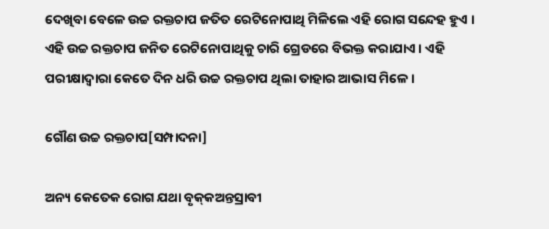ଦେଖିବା ବେଳେ ଉଚ୍ଚ ରକ୍ତଚାପ ଜତିତ ରେଟିନୋପାଥି ମିଳିଲେ ଏହି ରୋଗ ସନ୍ଦେହ ହୁଏ । ଏହି ଉଚ୍ଚ ରକ୍ତଚାପ ଜନିତ ରେଟିନୋପାଥିକୁ ଚାରି ଗ୍ରେଡରେ ବିଭକ୍ତ କରାଯାଏ । ଏହି ପରୀକ୍ଷାଦ୍ୱାରା କେତେ ଦିନ ଧରି ଉଚ୍ଚ ରକ୍ତଚାପ ଥିଲା ତାହାର ଆଭାସ ମିଳେ ।

ଗୌଣ ଉଚ୍ଚ ରକ୍ତଚାପ[ସମ୍ପାଦନା]

ଅନ୍ୟ କେତେକ ରୋଗ ଯଥା ବୃକ୍‌କଅନ୍ତସ୍ରାବୀ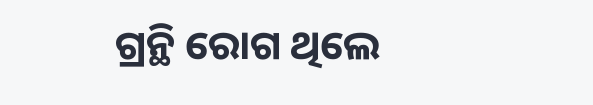ଗ୍ରନ୍ଥି ରୋଗ ଥିଲେ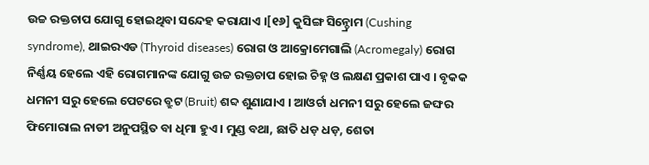ଉଚ୍ଚ ରକ୍ତଚାପ ଯୋଗୁ ହୋଇଥିବା ସନ୍ଦେହ କରାଯାଏ ।[୧୬] କୁସିଙ୍ଗ ସିନ୍ଡ୍ରୋମ (Cushing syndrome), ଥାଇରଏଡ (Thyroid diseases) ରୋଗ ଓ ଆକ୍ରୋମେଗାଲି (Acromegaly) ରୋଗ ନିର୍ଣ୍ଣୟ ହେଲେ ଏହି ରୋଗମାନଙ୍କ ଯୋଗୁ ଉଚ୍ଚ ରକ୍ତଚାପ ହୋଇ ଚିହ୍ନ ଓ ଲକ୍ଷଣ ପ୍ରକାଶ ପାଏ । ବୃକକ ଧମନୀ ସରୁ ହେଲେ ପେଟରେ ବ୍ରୁଟ (Bruit) ଶବ୍ଦ ଶୁଣାଯାଏ । ଆଓର୍ଟା ଧମନୀ ସରୁ ହେଲେ ଜଙ୍ଘର ଫିମୋରାଲ ନାଡୀ ଅନୁପସ୍ଥିତ ବା ଧିମା ହୁଏ । ମୁଣ୍ଡ ବଥା, ଛାତି ଧଡ଼ ଧଡ଼, ଶେତା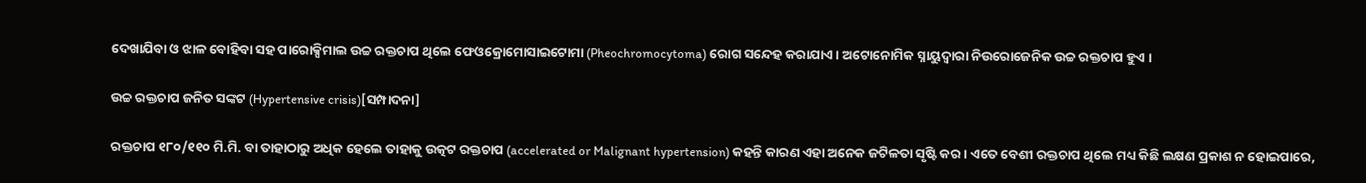ଦେଖାଯିବା ଓ ଝାଳ ବୋହିବା ସହ ପାରୋକ୍ସିମାଲ ଉଚ୍ଚ ରକ୍ତଚାପ ଥିଲେ ଫେଓକ୍ରୋମୋସାଇଟୋମା (Pheochromocytoma) ରୋଗ ସନ୍ଦେହ କରାଯାଏ । ଅଟୋନୋମିକ ସ୍ନାୟୁଦ୍ୱାରା ନିଉରୋଜେନିକ ଉଚ୍ଚ ରକ୍ତଚାପ ହୁଏ ।

ଉଚ୍ଚ ରକ୍ତଚାପ ଜନିତ ସଙ୍କଟ (Hypertensive crisis)[ସମ୍ପାଦନା]

ରକ୍ତଚାପ ୧୮୦/୧୧୦ ମି.ମି. ବା ତାହାଠାରୁ ଅଧିକ ହେଲେ ତାହାକୁ ଉତ୍କଟ ରକ୍ତଚାପ (accelerated or Malignant hypertension) କହନ୍ତି କାରଣ ଏହା ଅନେକ ଜଟିଳତା ସୃଷ୍ଟି କର । ଏତେ ବେଶୀ ରକ୍ତଚାପ ଥିଲେ ମଧ୍ୟ କିଛି ଲକ୍ଷଣ ପ୍ରକାଶ ନ ହୋଇପାରେ,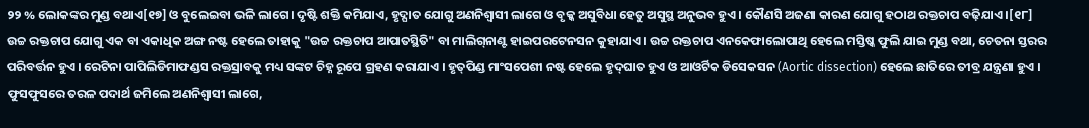୨୨ % ଲୋକଙ୍କର ମୁଣ୍ଡ ବଥାଏ[୧୭] ଓ ବୁଲେଇବା ଭଳି ଲାଗେ । ଦୃଷ୍ଟି ଶକ୍ତି କମିଯାଏ, ହୃଦ୍ଘାତ ଯୋଗୁ ଅଣନିଶ୍ୱାସୀ ଲାଗେ ଓ ବୃକ୍କ ଅସୁବିଧା ହେତୁ ଅସୁସ୍ଥ ଅନୁଭବ ହୁଏ । କୌଣସି ଅଜଣା କାରଣ ଯୋଗୁ ହଠାଥ ରକ୍ତଚାପ ବଢ଼ିଯାଏ ।[୧୮]
ଉଚ୍ଚ ରକ୍ତଚାପ ଯୋଗୁ ଏକ ବା ଏକାଧିକ ଅଙ୍ଗ ନଷ୍ଟ ହେଲେ ତାହାକୁ "ଉଚ୍ଚ ରକ୍ତଚାପ ଆପାତସ୍ଥିତି" ବା ମାଲିଗ୍‌ନାଣ୍ଟ ହାଇପରଟେନସନ କୁହାଯାଏ । ଉଚ୍ଚ ରକ୍ତଚାପ ଏନକେଫାଲୋପାଥି ହେଲେ ମସ୍ତିଷ୍କ ଫୁଲି ଯାଇ ମୁଣ୍ଡ ବଥା, ଚେତନା ସ୍ତରର ପରିବର୍ତ୍ତନ ହୁଏ । ରେଟିନା ପାପିଲିଡିମାଫଣ୍ଡସ ରକ୍ତସ୍ରାବକୁ ମଧ୍ୟ ସଙ୍କଟ ଚିହ୍ନ ରୂପେ ଗ୍ରହଣ କରାଯାଏ । ହୃତ୍‌ପିଣ୍ଡ ମାଂସପେଶୀ ନଷ୍ଟ ହେଲେ ହୃଦ୍‌ଘାତ ହୁଏ ଓ ଆଓର୍ଟିକ ଡିସେକସନ (Aortic dissection) ହେଲେ ଛାତିରେ ତୀବ୍ର ଯନ୍ତ୍ରଣା ହୁଏ । ଫୁସଫୁସରେ ତରଳ ପଦାର୍ଥ ଜମିଲେ ଅଣନିଶ୍ୱାସୀ ଲାଗେ,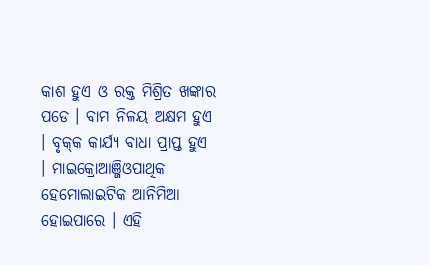କାଶ ହୁଏ ଓ ରକ୍ତ ମିଶ୍ରିତ ଖଙ୍କାର ପଡେ । ବାମ ନିଳୟ ଅକ୍ଷମ ହୁଏ । ବୃକ୍‌କ କାର୍ଯ୍ୟ ବାଧା ପ୍ରାପ୍ତ ହୁଏ । ମାଇକ୍ରୋଆଞ୍ଜିଓପାଥିକ ହେମୋଲାଇଟିକ ଆନିମିଆ ହୋଇପାରେ । ଏହି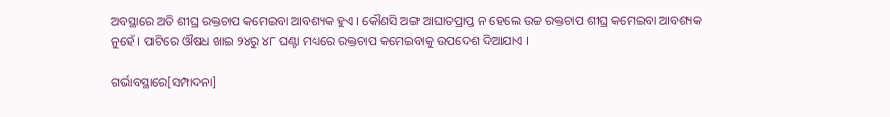ଅବସ୍ଥାରେ ଅତି ଶୀଘ୍ର ରକ୍ତଚାପ କମେଇବା ଆବଶ୍ୟକ ହୁଏ । କୌଣସି ଅଙ୍ଗ ଆଘାତପ୍ରାପ୍ତ ନ ହେଲେ ଉଚ୍ଚ ରକ୍ତଚାପ ଶୀଘ୍ର କମେଇବା ଆବଶ୍ୟକ ନୁହେଁ । ପାଟିରେ ଔଷଧ ଖାଇ ୨୪ରୁ ୪୮ ଘଣ୍ଟା ମଧ୍ୟରେ ରକ୍ତଚାପ କମେଇବାକୁ ଉପଦେଶ ଦିଆଯାଏ ।

ଗର୍ଭାବସ୍ଥାରେ[ସମ୍ପାଦନା]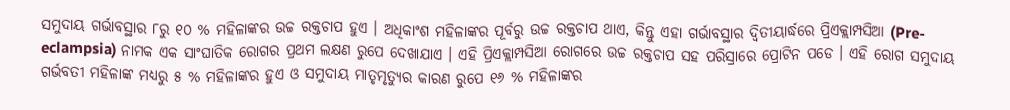ସମୁଦାୟ ଗର୍ଭାବସ୍ଥାର ୮ରୁ ୧୦ % ମହିଳାଙ୍କର ଉଚ୍ଚ ରକ୍ତଚାପ ହୁଏ । ଅଧିକାଂଶ ମହିଳାଙ୍କର ପୂର୍ବରୁ ଉଚ୍ଚ ରକ୍ତଚାପ ଥାଏ, କିନ୍ତୁ ଏହା ଗର୍ଭାବସ୍ଥାର ଦ୍ୱିତୀୟାର୍ଦ୍ଧରେ ପ୍ରିଏକ୍ଲାମ୍ପସିଆ (Pre-eclampsia) ନାମକ ଏକ ସାଂଘାତିକ ରୋଗର ପ୍ରଥମ ଲକ୍ଷଣ ରୁପେ ଦେଖାଯାଏ । ଏହି ପ୍ରିଏକ୍ଲାମ୍ପସିଆ ରୋଗରେ ଉଚ୍ଚ ରକ୍ତଚାପ ସହ ପରିସ୍ରାରେ ପ୍ରୋଟିନ ପଡେ । ଏହି ରୋଗ ସମୁଦାୟ ଗର୍ଭବତୀ ମହିଳାଙ୍କ ମଧ୍ୟରୁ ୫ % ମହିଳାଙ୍କର ହୁଏ ଓ ସମୁଦାୟ ମାତୃମୃତ୍ୟୁର କାରଣ ରୁପେ ୧୬ % ମହିଳାଙ୍କର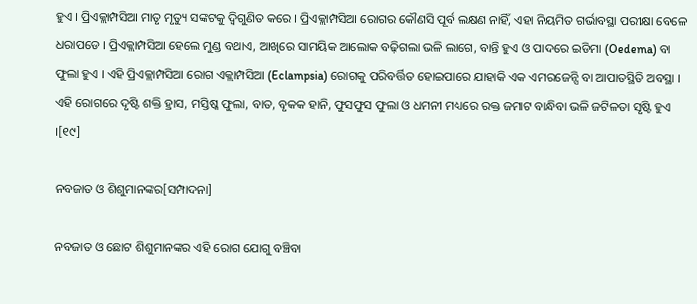ହୁଏ । ପ୍ରିଏକ୍ଲାମ୍ପସିଆ ମାତୃ ମୃତ୍ୟୁ ସଙ୍କଟକୁ ଦ୍ୱିଗୁଣିତ କରେ । ପ୍ରିଏକ୍ଲାମ୍ପସିଆ ରୋଗର କୌଣସି ପୂର୍ବ ଲକ୍ଷଣ ନାହିଁ, ଏହା ନିୟମିତ ଗର୍ଭାବସ୍ଥା ପରୀକ୍ଷା ବେଳେ ଧରାପଡେ । ପ୍ରିଏକ୍ଲାମ୍ପସିଆ ହେଲେ ମୁଣ୍ଡ ବଥାଏ, ଆଖିରେ ସାମୟିକ ଆଲୋକ ବଢ଼ିଗଲା ଭଳି ଲାଗେ, ବାନ୍ତି ହୁଏ ଓ ପାଦରେ ଇଡିମା (Oedema) ବା ଫୁଲା ହୁଏ । ଏହି ପ୍ରିଏକ୍ଲାମ୍ପସିଆ ରୋଗ ଏକ୍ଲାମ୍ପସିଆ (Eclampsia) ରୋଗକୁ ପରିବର୍ତ୍ତିତ ହୋଇପାରେ ଯାହାକି ଏକ ଏମରଜେନ୍ସି ବା ଆପାତସ୍ଥିତି ଅବସ୍ଥା । ଏହି ରୋଗରେ ଦୃଷ୍ଟି ଶକ୍ତି ହ୍ରାସ, ମସ୍ତିଷ୍କ ଫୁଲା, ବାତ, ବୃକକ ହାନି, ଫୁସଫୁସ ଫୁଲା ଓ ଧମନୀ ମଧ୍ୟରେ ରକ୍ତ ଜମାଟ ବାନ୍ଧିବା ଭଳି ଜଟିଳତା ସୃଷ୍ଟି ହୁଏ ।[୧୯]

ନବଜାତ ଓ ଶିଶୁମାନଙ୍କର[ସମ୍ପାଦନା]

ନବଜାତ ଓ ଛୋଟ ଶିଶୁମାନଙ୍କର ଏହି ରୋଗ ଯୋଗୁ ବଞ୍ଚିବା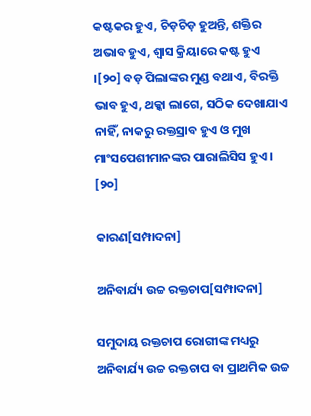କଷ୍ଟକର ହୁଏ, ଚିଡ଼ଚିଡ଼ ହୁଅନ୍ତି, ଶକ୍ତିର ଅଭାବ ହୁଏ, ଶ୍ୱାସ କ୍ରିୟାରେ କଷ୍ଟ ହୁଏ ।[୨୦] ବଡ଼ ପିଲାଙ୍କର ମୁଣ୍ଡ ବଥାଏ, ବିରକ୍ତି ଭାବ ହୁଏ, ଥକ୍କା ଲାଗେ, ସଠିକ ଦେଖାଯାଏ ନାହିଁ, ନାକରୁ ରକ୍ତସ୍ରାବ ହୁଏ ଓ ମୁଖ ମାଂସପେଶୀମାନଙ୍କର ପାରାଲିସିସ ହୁଏ । [୨୦]

କାରଣ[ସମ୍ପାଦନା]

ଅନିବାର୍ଯ୍ୟ ଉଚ୍ଚ ରକ୍ତଚାପ[ସମ୍ପାଦନା]

ସମୁଦାୟ ରକ୍ତଚାପ ରୋଗୀଙ୍କ ମଧ୍ୟରୁ ଅନିବାର୍ଯ୍ୟ ଉଚ୍ଚ ରକ୍ତଚାପ ବା ପ୍ରାଥମିକ ଉଚ୍ଚ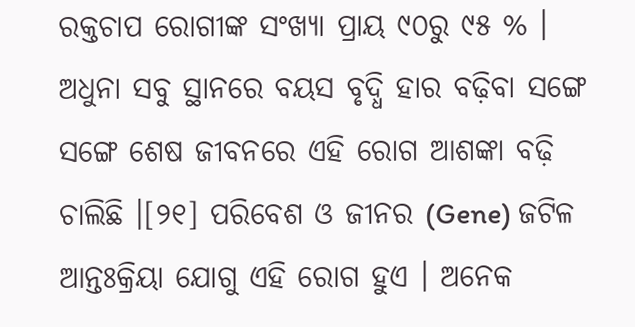ରକ୍ତଚାପ ରୋଗୀଙ୍କ ସଂଖ୍ୟା ପ୍ରାୟ ୯୦ରୁ ୯୫ % । ଅଧୁନା ସବୁ ସ୍ଥାନରେ ବୟସ ବୃଦ୍ଧି ହାର ବଢ଼ିବା ସଙ୍ଗେ ସଙ୍ଗେ ଶେଷ ଜୀବନରେ ଏହି ରୋଗ ଆଶଙ୍କା ବଢ଼ି ଚାଲିଛି ।[୨୧] ପରିବେଶ ଓ ଜୀନର (Gene) ଜଟିଳ ଆନ୍ତଃକ୍ରିୟା ଯୋଗୁ ଏହି ରୋଗ ହୁଏ । ଅନେକ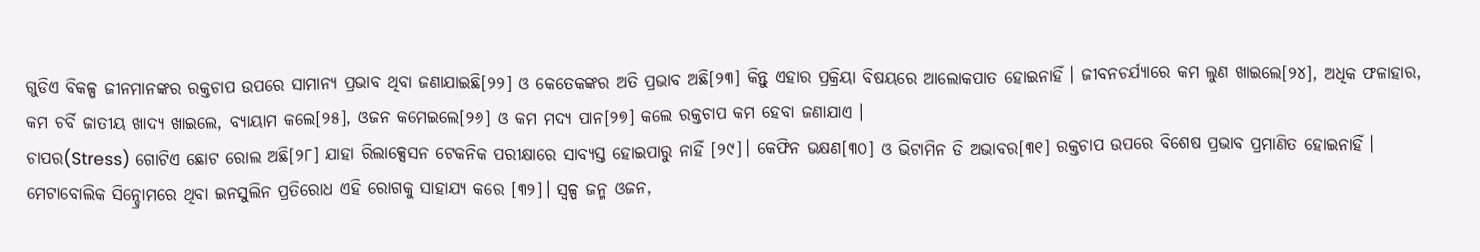ଗୁଡିଏ ବିକଳ୍ପ ଜୀନମାନଙ୍କର ରକ୍ତଚାପ ଉପରେ ସାମାନ୍ୟ ପ୍ରଭାବ ଥିବା ଜଣାଯାଇଛି[୨୨] ଓ କେତେକଙ୍କର ଅତି ପ୍ରଭାବ ଅଛି[୨୩] କିନ୍ତୁ ଏହାର ପ୍ରକ୍ରିୟା ବିଷୟରେ ଆଲୋକପାତ ହୋଇନାହିଁ । ଜୀବନଚର୍ଯ୍ୟାରେ କମ ଲୁଣ ଖାଇଲେ[୨୪], ଅଧିକ ଫଳାହାର, କମ ଚର୍ବି ଜାତୀୟ ଖାଦ୍ୟ ଖାଇଲେ, ବ୍ୟାୟାମ କଲେ[୨୫], ଓଜନ କମେଇଲେ[୨୬] ଓ କମ ମଦ୍ୟ ପାନ[୨୭] କଲେ ରକ୍ତଚାପ କମ ହେବା ଜଣାଯାଏ ।
ଚାପର(Stress) ଗୋଟିଏ ଛୋଟ ରୋଲ ଅଛି[୨୮] ଯାହା ରିଲାକ୍ସେସନ ଟେକନିକ ପରୀକ୍ଷାରେ ସାବ୍ୟସ୍ତ ହୋଇପାରୁ ନାହିଁ [୨୯]। କେଫିନ ଭକ୍ଷଣ[୩୦] ଓ ଭିଟାମିନ ଡି ଅଭାବର[୩୧] ରକ୍ତଚାପ ଉପରେ ବିଶେଷ ପ୍ରଭାବ ପ୍ରମାଣିତ ହୋଇନାହିଁ । ମେଟାବୋଲିକ ସିନ୍ଡ୍ରୋମରେ ଥିବା ଇନସୁଲିନ ପ୍ରତିରୋଧ ଏହି ରୋଗକୁ ସାହାଯ୍ୟ କରେ [୩୨]। ସ୍ୱଳ୍ପ ଜନ୍ମ ଓଜନ,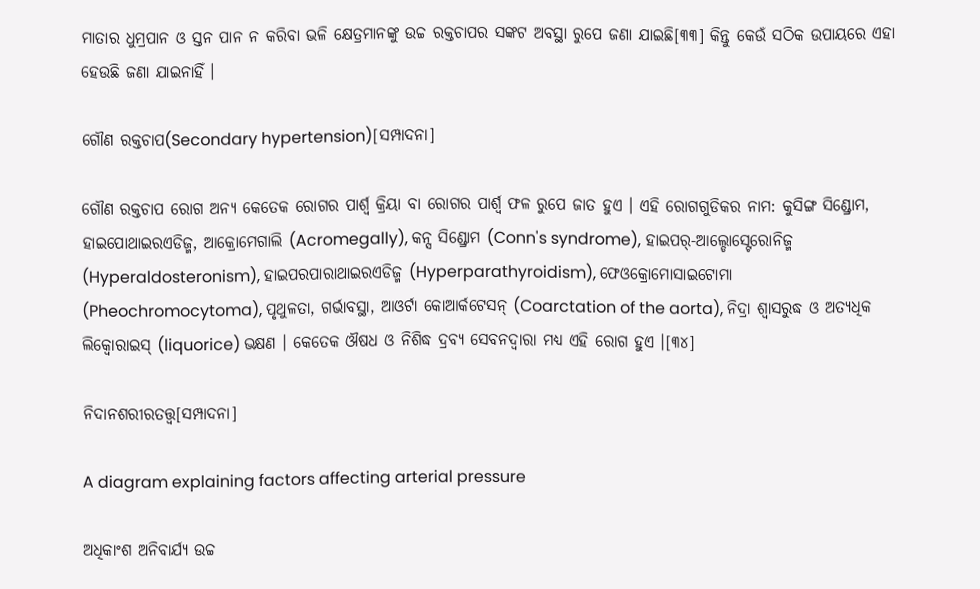ମାତାର ଧୁମ୍ରପାନ ଓ ସ୍ତନ ପାନ ନ କରିବା ଭଳି କ୍ଷେତ୍ରମାନଙ୍କୁ ଉଚ୍ଚ ରକ୍ତଚାପର ସଙ୍କଟ ଅବସ୍ଥା ରୁପେ ଜଣା ଯାଇଛି[୩୩] କିନ୍ତୁ କେଉଁ ସଠିକ ଉପାୟରେ ଏହା ହେଉଛି ଜଣା ଯାଇନାହିଁ ।

ଗୌଣ ରକ୍ତଚାପ(Secondary hypertension)[ସମ୍ପାଦନା]

ଗୌଣ ରକ୍ତଚାପ ରୋଗ ଅନ୍ୟ କେତେକ ରୋଗର ପାର୍ଶ୍ୱ କ୍ରିୟା ବା ରୋଗର ପାର୍ଶ୍ୱ ଫଳ ରୁପେ ଜାତ ହୁଏ । ଏହି ରୋଗଗୁଡିକର ନାମ: କୁସିଙ୍ଗ ସିଣ୍ଡ୍ରୋମ, ହାଇପୋଥାଇରଏଡିଜ୍ମ, ଆକ୍ରୋମେଗାଲି (Acromegally), କନ୍ସ ସିଣ୍ଡ୍ରୋମ (Conn's syndrome), ହାଇପର୍‌-ଆଲ୍ଡୋସ୍ଟେରୋନିଜ୍ମ (Hyperaldosteronism), ହାଇପରପାରାଥାଇରଏଡିଜ୍ମ (Hyperparathyroidism), ଫେଓକ୍ରୋମୋସାଇଟୋମା (Pheochromocytoma), ପୃଥୁଳତା, ଗର୍ଭାବସ୍ଥା, ଆଓର୍ଟା କୋଆର୍କଟେସନ୍ (Coarctation of the aorta), ନିଦ୍ରା ଶ୍ୱାସରୁଦ୍ଧ ଓ ଅତ୍ୟଧିକ ଲିକ୍ୱୋରାଇସ୍ (liquorice) ଭକ୍ଷଣ । କେତେକ ଔଷଧ ଓ ନିଶିଦ୍ଧ ଦ୍ରବ୍ୟ ସେବନଦ୍ୱାରା ମଧ୍ୟ ଏହି ରୋଗ ହୁଏ ।[୩୪]

ନିଦାନଶରୀରତତ୍ତ୍ୱ[ସମ୍ପାଦନା]

A diagram explaining factors affecting arterial pressure

ଅଧିକାଂଶ ଅନିବାର୍ଯ୍ୟ ଉଚ୍ଚ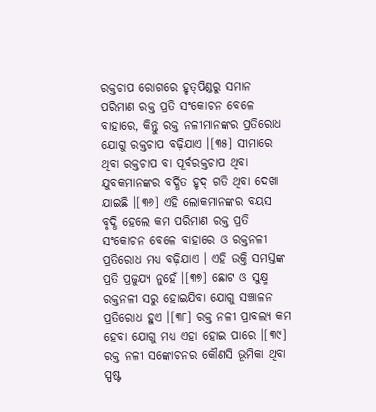ରକ୍ତଚାପ ରୋଗରେ ହୃତ୍‌ପିଣ୍ଡରୁ ସମାନ ପରିମାଣ ରକ୍ତ ପ୍ରତି ସଂକୋଚନ ବେଳେ ବାହାରେ, କିନ୍ତୁ ରକ୍ତ ନଳୀମାନଙ୍କର ପ୍ରତିରୋଧ ଯୋଗୁ ରକ୍ତଚାପ ବଢ଼ିଯାଏ ।[୩୫] ସୀମାରେ ଥିବା ରକ୍ତଚାପ ବା ପୂର୍ବରକ୍ତଚାପ ଥିବା ଯୁବକମାନଙ୍କର ବର୍ଦ୍ଧିତ ହୃଦ୍ ଗତି ଥିବା ଦେଖା ଯାଇଛି ।[୩୬] ଏହି ଲୋକମାନଙ୍କର ବୟସ ବୃଦ୍ଧି ହେଲେ କମ ପରିମାଣ ରକ୍ତ ପ୍ରତି ସଂକୋଚନ ବେଳେ ବାହାରେ ଓ ରକ୍ତନଳୀ ପ୍ରତିରୋଧ ମଧ୍ୟ ବଢ଼ିଯାଏ । ଏହି ଉକ୍ତି ସମସ୍ତଙ୍କ ପ୍ରତି ପ୍ରଜୁଯ୍ୟ ନୁହେଁ ।[୩୭] ଛୋଟ ଓ ସୁକ୍ଷ୍ମ ରକ୍ତନଳୀ ସରୁ ହୋଇଯିବା ଯୋଗୁ ସଞ୍ଚାଳନ ପ୍ରତିରୋଧ ହୁଏ ।[୩୮] ରକ୍ତ ନଳୀ ପ୍ରାବଲ୍ୟ କମ ହେବା ଯୋଗୁ ମଧ୍ୟ ଏହା ହୋଇ ପାରେ ।[୩୯] ରକ୍ତ ନଳୀ ସଙ୍କୋଚନର କୌଣସି ଭୂମିକା ଥିବା ସ୍ପଷ୍ଟ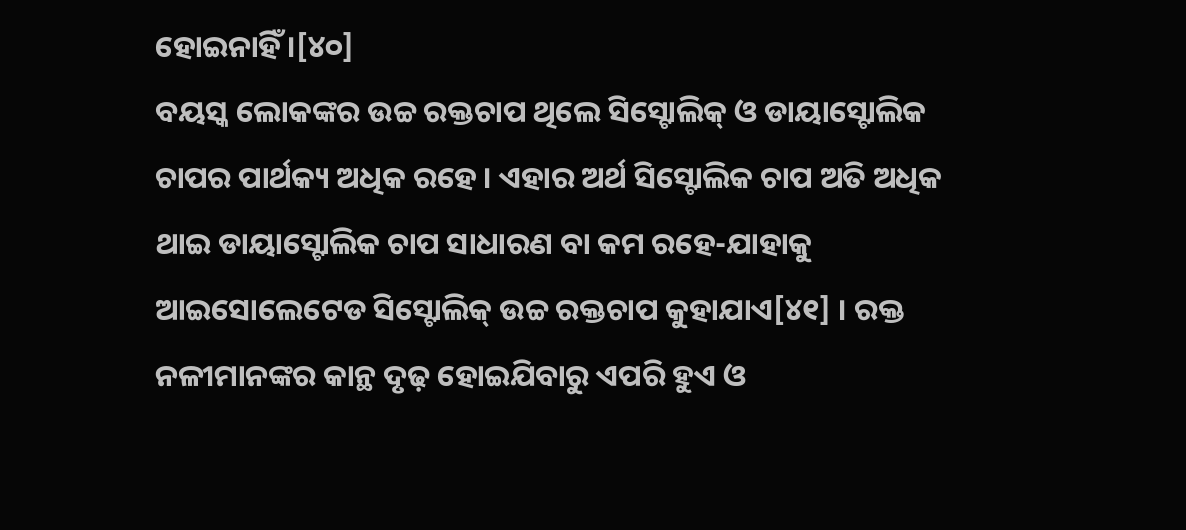ହୋଇନାହିଁ ।[୪୦]
ବୟସ୍କ ଲୋକଙ୍କର ଉଚ୍ଚ ରକ୍ତଚାପ ଥିଲେ ସିସ୍ଟୋଲିକ୍ ଓ ଡାୟାସ୍ଟୋଲିକ ଚାପର ପାର୍ଥକ୍ୟ ଅଧିକ ରହେ । ଏହାର ଅର୍ଥ ସିସ୍ଟୋଲିକ ଚାପ ଅତି ଅଧିକ ଥାଇ ଡାୟାସ୍ଟୋଲିକ ଚାପ ସାଧାରଣ ବା କମ ରହେ-ଯାହାକୁ ଆଇସୋଲେଟେଡ ସିସ୍ଟୋଲିକ୍ ଉଚ୍ଚ ରକ୍ତଚାପ କୁହାଯାଏ[୪୧] । ରକ୍ତ ନଳୀମାନଙ୍କର କାନ୍ଥ ଦୃଢ଼ ହୋଇଯିବାରୁ ଏପରି ହୁଏ ଓ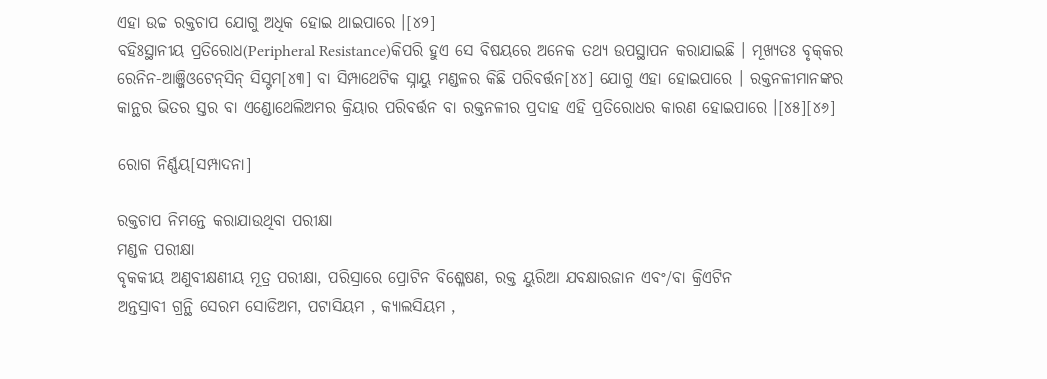ଏହା ଉଚ୍ଚ ରକ୍ତଚାପ ଯୋଗୁ ଅଧିକ ହୋଇ ଥାଇପାରେ ।[୪୨]
ବହିଃସ୍ଥାନୀୟ ପ୍ରତିରୋଧ(Peripheral Resistance)କିପରି ହୁଏ ସେ ବିଷୟରେ ଅନେକ ତଥ୍ୟ ଉପସ୍ଥାପନ କରାଯାଇଛି । ମୂଖ୍ୟତଃ ବୃକ୍‌କର ରେନିନ-ଆଞ୍ଜିଓଟେନ୍‌ସିନ୍ ସିସ୍ଟମ[୪୩] ବା ସିମ୍ପାଥେଟିକ ସ୍ନାୟୁ ମଣ୍ଡଳର କିଛି ପରିବର୍ତ୍ତନ[୪୪] ଯୋଗୁ ଏହା ହୋଇପାରେ । ରକ୍ତନଳୀମାନଙ୍କର କାନ୍ଥର ଭିତର ସ୍ତର ବା ଏଣ୍ଡୋଥେଲିଅମର କ୍ରିୟାର ପରିବର୍ତ୍ତନ ବା ରକ୍ତନଳୀର ପ୍ରଦାହ ଏହି ପ୍ରତିରୋଧର କାରଣ ହୋଇପାରେ ।[୪୫][୪୬]

ରୋଗ ନିର୍ଣ୍ଣୟ[ସମ୍ପାଦନା]

ରକ୍ତଚାପ ନିମନ୍ତେ କରାଯାଉଥିବା ପରୀକ୍ଷା
ମଣ୍ଡଳ ପରୀକ୍ଷା
ବୃକକୀୟ ଅଣୁବୀକ୍ଷଣୀୟ ମୂତ୍ର ପରୀକ୍ଷା, ପରିସ୍ରାରେ ପ୍ରୋଟିନ ବିଶ୍ଳେଷଣ, ରକ୍ତ ୟୁରିଆ ଯବକ୍ଷାରଜାନ ଏବଂ/ବା କ୍ରିଏଟିନ
ଅନ୍ତସ୍ରାବୀ ଗ୍ରନ୍ଥି ସେରମ ସୋଡିଅମ, ପଟାସିୟମ , କ୍ୟାଲସିୟମ ,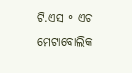ଟି.ଏସ ॰ ଏଚ
ମେଟାବୋଲିକ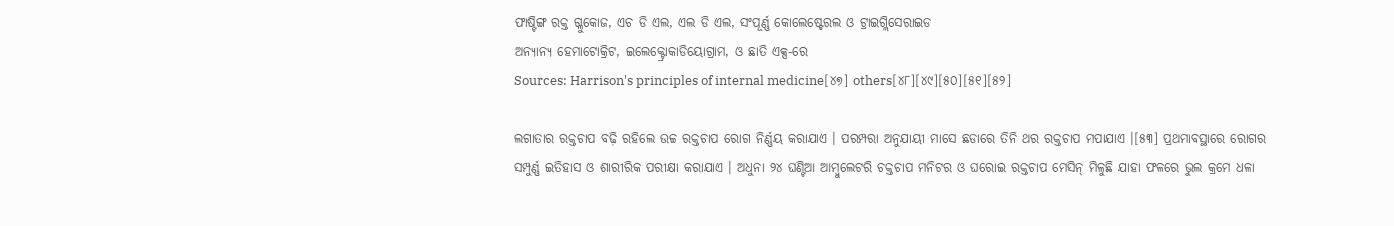ଫାଷ୍ଟିଙ୍ଗ ରକ୍ତ ଗ୍ଳୁକୋଜ, ଏଚ ଡି ଏଲ, ଏଲ ଡି ଏଲ, ସଂପୂର୍ଣ୍ଣ କୋଲେଷ୍ଟେରଲ ଓ ଟ୍ରାଇଗ୍ଲିସେରାଇଡ
ଅନ୍ୟାନ୍ୟ ହେମାଟୋକ୍ରିଟ, ଇଲେକ୍ଟ୍ରୋକାଡିୟୋଗ୍ରାମ, ଓ ଛାତି ଏକ୍ସ-ରେ
Sources: Harrison's principles of internal medicine[୪୭] others[୪୮][୪୯][୫୦][୫୧][୫୨]

ଲଗାତାର ରକ୍ତଚାପ ବଢ଼ି ରହିଲେ ଉଚ୍ଚ ରକ୍ତଚାପ ରୋଗ ନିର୍ଣ୍ଣୟ କରାଯାଏ । ପରମ୍ପରା ଅନୁଯାୟୀ ମାସେ ଛଡାରେ ତିନି ଥର ରକ୍ତଚାପ ମପାଯାଏ ।[୫୩] ପ୍ରଥମାବସ୍ଥାରେ ରୋଗର ସମ୍ପୁର୍ଣ୍ଣ ଇତିହାସ ଓ ଶାରୀରିକ ପରୀକ୍ଷା କରାଯାଏ । ଅଧୁନା ୨୪ ଘଣ୍ଟିଆ ଆମ୍ବୁଲେଟରି ଚକ୍ତଚାପ ମନିଟର ଓ ଘରୋଇ ରକ୍ତଚାପ ମେସିନ୍ ମିଳୁଛି ଯାହା ଫଳରେ ଭୁଲ କ୍ରମେ ଧଳା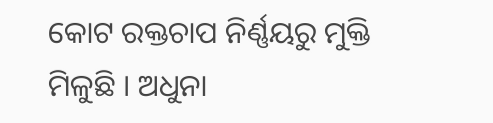କୋଟ ରକ୍ତଚାପ ନିର୍ଣ୍ଣୟରୁ ମୁକ୍ତି ମିଳୁଛି । ଅଧୁନା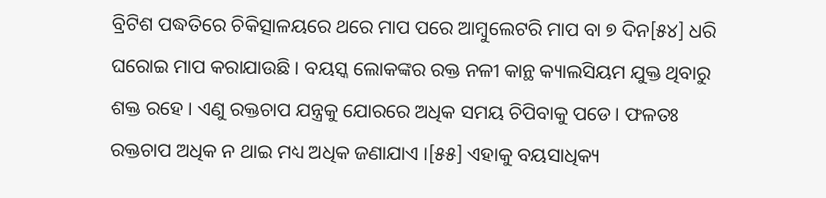ବ୍ରିଟିଶ ପଦ୍ଧତିରେ ଚିକିତ୍ସାଳୟରେ ଥରେ ମାପ ପରେ ଆମ୍ବୁଲେଟରି ମାପ ବା ୭ ଦିନ[୫୪] ଧରି ଘରୋଇ ମାପ କରାଯାଉଛି । ବୟସ୍କ ଲୋକଙ୍କର ରକ୍ତ ନଳୀ କାନ୍ଥ କ୍ୟାଲସିୟମ ଯୁକ୍ତ ଥିବାରୁ ଶକ୍ତ ରହେ । ଏଣୁ ରକ୍ତଚାପ ଯନ୍ତ୍ରକୁ ଯୋରରେ ଅଧିକ ସମୟ ଚିପିବାକୁ ପଡେ। ଫଳତଃ ରକ୍ତଚାପ ଅଧିକ ନ ଥାଇ ମଧ୍ୟ ଅଧିକ ଜଣାଯାଏ ।[୫୫] ଏହାକୁ ବୟସାଧିକ୍ୟ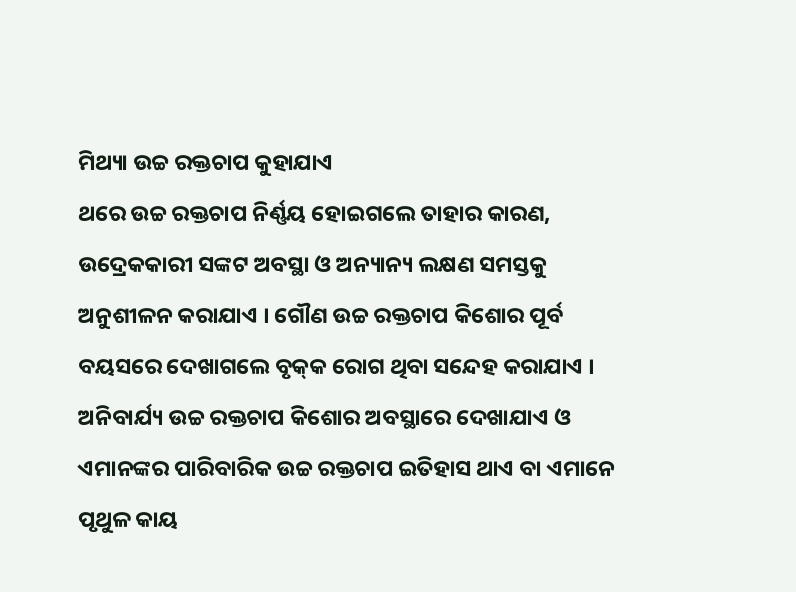ମିଥ୍ୟା ଉଚ୍ଚ ରକ୍ତଚାପ କୁହାଯାଏ
ଥରେ ଉଚ୍ଚ ରକ୍ତଚାପ ନିର୍ଣ୍ଣୟ ହୋଇଗଲେ ତାହାର କାରଣ, ଉଦ୍ରେକକାରୀ ସଙ୍କଟ ଅବସ୍ଥା ଓ ଅନ୍ୟାନ୍ୟ ଲକ୍ଷଣ ସମସ୍ତକୁ ଅନୁଶୀଳନ କରାଯାଏ । ଗୌଣ ଉଚ୍ଚ ରକ୍ତଚାପ କିଶୋର ପୂର୍ବ ବୟସରେ ଦେଖାଗଲେ ବୃକ୍‌କ ରୋଗ ଥିବା ସନ୍ଦେହ କରାଯାଏ । ଅନିବାର୍ଯ୍ୟ ଉଚ୍ଚ ରକ୍ତଚାପ କିଶୋର ଅବସ୍ଥାରେ ଦେଖାଯାଏ ଓ ଏମାନଙ୍କର ପାରିବାରିକ ଉଚ୍ଚ ରକ୍ତଚାପ ଇତିହାସ ଥାଏ ବା ଏମାନେ ପୃଥୁଳ କାୟ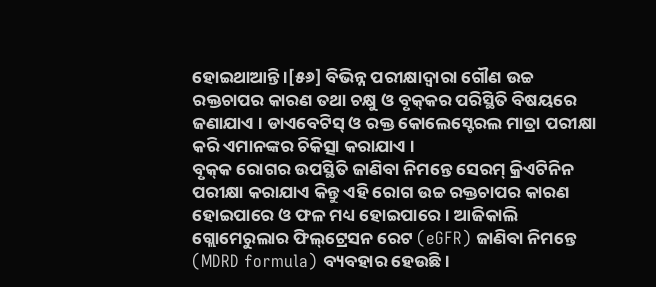ହୋଇଥାଆନ୍ତି ।[୫୬] ବିଭିନ୍ନ ପରୀକ୍ଷାଦ୍ୱାରା ଗୌଣ ଉଚ୍ଚ ରକ୍ତଚାପର କାରଣ ତଥା ଚକ୍ଷୁ ଓ ବୃକ୍‌କର ପରିସ୍ଥିତି ବିଷୟରେ ଜଣାଯାଏ । ଡାଏବେଟିସ୍ ଓ ରକ୍ତ କୋଲେସ୍ଟେରଲ ମାତ୍ରା ପରୀକ୍ଷା କରି ଏମାନଙ୍କର ଚିକିତ୍ସା କରାଯାଏ ।
ବୃକ୍‌କ ରୋଗର ଉପସ୍ଥିତି ଜାଣିବା ନିମନ୍ତେ ସେରମ୍ କ୍ରିଏଟିନିନ ପରୀକ୍ଷା କରାଯାଏ କିନ୍ତୁ ଏହି ରୋଗ ଉଚ୍ଚ ରକ୍ତଚାପର କାରଣ ହୋଇପାରେ ଓ ଫଳ ମଧ୍ୟ ହୋଇପାରେ । ଆଜିକାଲି ଗ୍ଲୋମେରୁଲାର ଫିଲ୍‌ଟ୍ରେସନ ରେଟ (eGFR) ଜାଣିବା ନିମନ୍ତେ (MDRD formula) ବ୍ୟବହାର ହେଉଛି।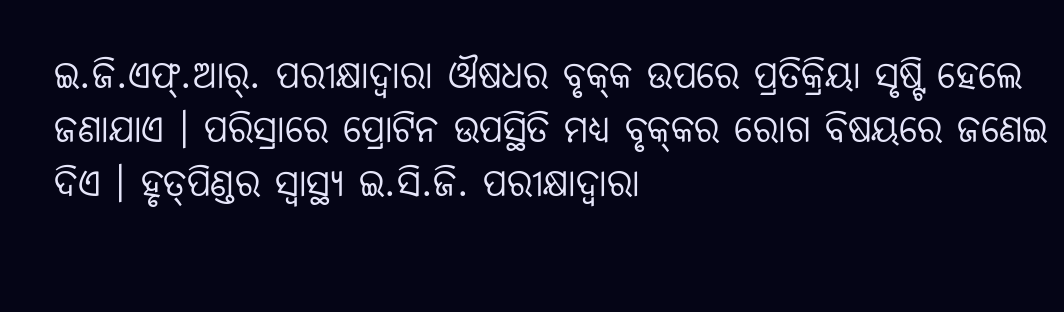ଇ.ଜି.ଏଫ୍.ଆର୍. ପରୀକ୍ଷାଦ୍ୱାରା ଔଷଧର ବୃକ୍‌କ ଉପରେ ପ୍ରତିକ୍ରିୟା ସୃଷ୍ଟି ହେଲେ ଜଣାଯାଏ । ପରିସ୍ରାରେ ପ୍ରୋଟିନ ଉପସ୍ଥିତି ମଧ୍ୟ ବୃକ୍‌କର ରୋଗ ବିଷୟରେ ଜଣେଇ ଦିଏ । ହୃତ୍‌ପିଣ୍ଡର ସ୍ୱାସ୍ଥ୍ୟ ଇ.ସି.ଜି. ପରୀକ୍ଷାଦ୍ୱାରା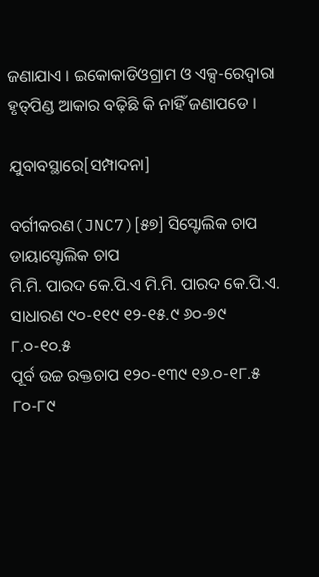ଜଣାଯାଏ । ଇକୋକାଡିଓଗ୍ରାମ ଓ ଏକ୍ସ-ରେଦ୍ୱାରା ହୃତ୍‌ପିଣ୍ଡ ଆକାର ବଢ଼ିଛି କି ନାହିଁ ଜଣାପଡେ ।

ଯୁବାବସ୍ଥାରେ[ସମ୍ପାଦନା]

ବର୍ଗୀକରଣ(JNC7)[୫୭] ସିସ୍ଟୋଲିକ ଚାପ ଡାୟାସ୍ଟୋଲିକ ଚାପ
ମି.ମି. ପାରଦ କେ.ପି.ଏ ମି.ମି. ପାରଦ କେ.ପି.ଏ.
ସାଧାରଣ ୯୦-୧୧୯ ୧୨-୧୫.୯ ୬୦-୭୯ ୮.୦-୧୦.୫
ପୂର୍ବ ଉଚ୍ଚ ରକ୍ତଚାପ ୧୨୦‌-୧୩୯ ୧୬.୦-୧୮.୫ ୮୦‌-୮୯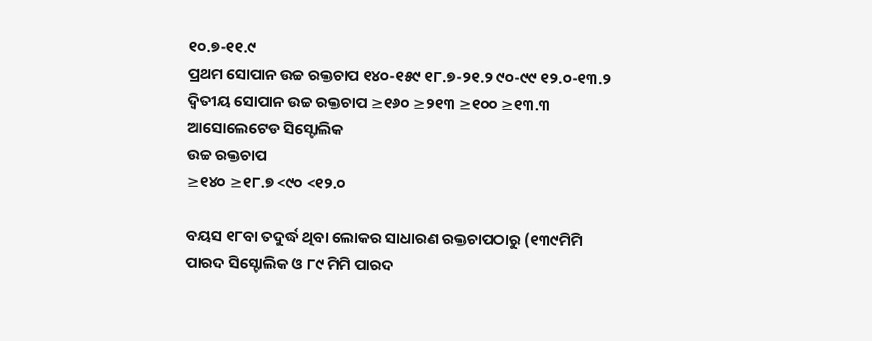୧୦.୭-୧୧.୯
ପ୍ରଥମ ସୋପାନ ଉଚ୍ଚ ରକ୍ତଚାପ ୧୪୦-୧୫୯ ୧୮.୭-୨୧.୨ ୯୦-୯୯ ୧୨.୦-୧୩.୨
ଦ୍ୱିତୀୟ ସୋପାନ ଉଚ୍ଚ ରକ୍ତଚାପ ≥୧୬୦ ≥୨୧୩ ≥୧୦୦ ≥୧୩.୩
ଆସୋଲେଟେଡ ସିସ୍ଟୋଲିକ
ଉଚ୍ଚ ରକ୍ତଚାପ
≥୧୪୦ ≥୧୮.୭ <୯୦ <୧୨.୦

ବୟସ ୧୮ବା ତଦୁର୍ଦ୍ଧ ଥିବା ଲୋକର ସାଧାରଣ ରକ୍ତଚାପଠାରୁ (୧୩୯ମିମି ପାରଦ ସିସ୍ଟୋଲିକ ଓ ୮୯ ମିମି ପାରଦ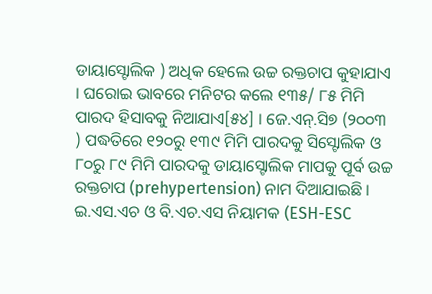ଡାୟାସ୍ଟୋଲିକ ) ଅଧିକ ହେଲେ ଉଚ୍ଚ ରକ୍ତଚାପ କୁହାଯାଏ । ଘରୋଇ ଭାବରେ ମନିଟର କଲେ ୧୩୫/ ୮୫ ମିମି ପାରଦ ହିସାବକୁ ନିଆଯାଏ[୫୪] । ଜେ.ଏନ୍.ସି୭ (୨୦୦୩ ) ପଦ୍ଧତିରେ ୧୨୦ରୁ ୧୩୯ ମିମି ପାରଦକୁ ସିସ୍ଟୋଲିକ ଓ ୮୦ରୁ ୮୯ ମିମି ପାରଦକୁ ଡାୟାସ୍ଟୋଲିକ ମାପକୁ ପୂର୍ବ ଉଚ୍ଚ ରକ୍ତଚାପ (prehypertension) ନାମ ଦିଆଯାଇଛି । ଇ.ଏସ.ଏଚ ଓ ବି.ଏଚ.ଏସ ନିୟାମକ (ESH-ESC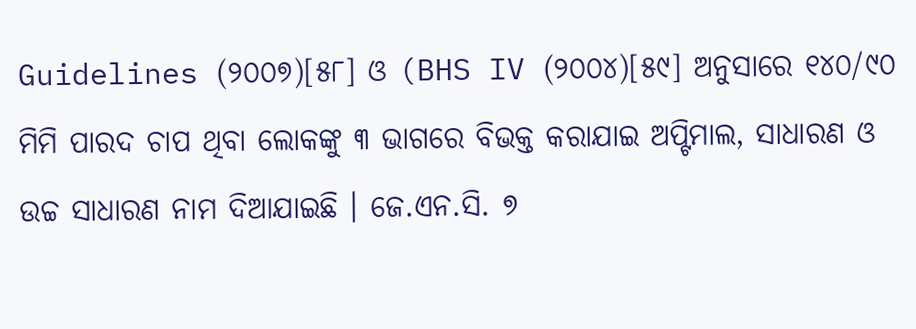Guidelines (୨୦୦୭)[୫୮] ଓ (BHS IV (୨୦୦୪)[୫୯] ଅନୁସାରେ ୧୪୦/୯୦ ମିମି ପାରଦ ଚାପ ଥିବା ଲୋକଙ୍କୁ ୩ ଭାଗରେ ବିଭକ୍ତ କରାଯାଇ ଅପ୍ଟିମାଲ, ସାଧାରଣ ଓ ଉଚ୍ଚ ସାଧାରଣ ନାମ ଦିଆଯାଇଛି । ଜେ.ଏନ.ସି. ୭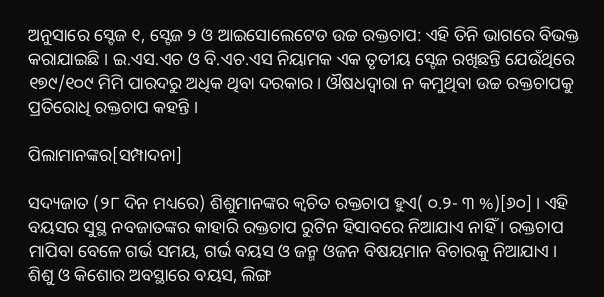ଅନୁସାରେ ସ୍ଟେଜ ୧, ସ୍ଟେଜ ୨ ଓ ଆଇସୋଲେଟେଡ ଉଚ୍ଚ ରକ୍ତଚାପ: ଏହି ତିନି ଭାଗରେ ବିଭକ୍ତ କରାଯାଇଛି । ଇ.ଏସ.ଏଚ ଓ ବି.ଏଚ.ଏସ ନିୟାମକ ଏକ ତୃତୀୟ ସ୍ଟେଜ ରଖିଛନ୍ତି ଯେଉଁଥିରେ ୧୭୯/୧୦୯ ମିମି ପାରଦରୁ ଅଧିକ ଥିବା ଦରକାର । ଔଷଧଦ୍ୱାରା ନ କମୁଥିବା ଉଚ୍ଚ ରକ୍ତଚାପକୁ ପ୍ରତିରୋଧି ରକ୍ତଚାପ କହନ୍ତି ।

ପିଲାମାନଙ୍କର[ସମ୍ପାଦନା]

ସଦ୍ୟଜାତ (୨୮ ଦିନ ମଧ୍ୟରେ) ଶିଶୁମାନଙ୍କର କ୍ୱଚିତ ରକ୍ତଚାପ ହୁଏ( ୦.୨- ୩ %)[୬୦] । ଏହି ବୟସର ସୁସ୍ଥ ନବଜାତଙ୍କର କାହାରି ରକ୍ତଚାପ ରୁଟିନ ହିସାବରେ ନିଆଯାଏ ନାହିଁ । ରକ୍ତଚାପ ମାପିବା ବେଳେ ଗର୍ଭ ସମୟ, ଗର୍ଭ ବୟସ ଓ ଜନ୍ମ ଓଜନ ବିଷୟମାନ ବିଚାରକୁ ନିଆଯାଏ ।
ଶିଶୁ ଓ କିଶୋର ଅବସ୍ଥାରେ ବୟସ, ଲିଙ୍ଗ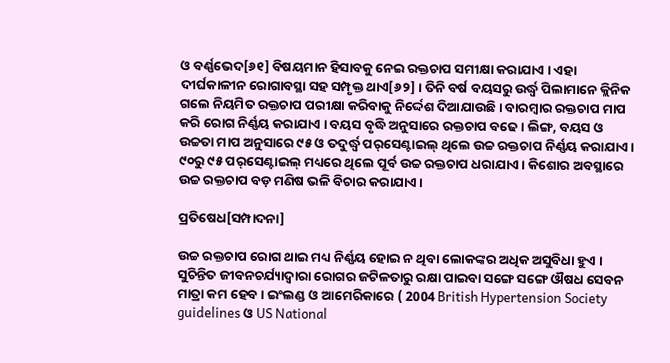ଓ ବର୍ଣ୍ଣଭେଦ[୬୧] ବିଷୟମାନ ହିସାବକୁ ନେଇ ରକ୍ତଚାପ ସମୀକ୍ଷା କରାଯାଏ । ଏହା ଦୀର୍ଘକାଳୀନ ରୋଗାବସ୍ଥା ସହ ସମ୍ପୃକ୍ତ ଥାଏ[୬୨] । ତିନି ବର୍ଷ ବୟସରୁ ଉର୍ଦ୍ଧ୍ୱ ପିଲାମାନେ କ୍ଲିନିକ ଗଲେ ନିୟମିତ ରକ୍ତଚାପ ପରୀକ୍ଷା କରିବାକୁ ନିର୍ଦ୍ଦେଶ ଦିଆଯାଉଛି । ବାରମ୍ବାର ରକ୍ତଚାପ ମାପ କରି ରୋଗ ନିର୍ଣ୍ଣୟ କରାଯାଏ । ବୟସ ବୃଦ୍ଧି ଅନୁସାରେ ରକ୍ତଚାପ ବଢେ । ଲିଙ୍ଗ, ବୟସ ଓ ଉଚ୍ଚତା ମାପ ଅନୁସାରେ ୯୫ ଓ ତଦୁର୍ଦ୍ଧ୍ୱ ପର୍‌ସେଣ୍ଟାଇଲ୍ ଥିଲେ ଉଚ୍ଚ ରକ୍ତଚାପ ନିର୍ଣ୍ଣୟ କରାଯାଏ । ୯୦ରୁ ୯୫ ପର୍‌ସେଣ୍ଟାଇଲ୍ ମଧ୍ୟରେ ଥିଲେ ପୂର୍ବ ଉଚ୍ଚ ରକ୍ତଚାପ ଧରାଯାଏ । କିଶୋର ଅବସ୍ଥାରେ ଉଚ୍ଚ ରକ୍ତଚାପ ବଡ଼ ମଣିଷ ଭଳି ବିଚାର କରାଯାଏ ।

ପ୍ରତିଷେଧ[ସମ୍ପାଦନା]

ଉଚ୍ଚ ରକ୍ତଚାପ ରୋଗ ଥାଇ ମଧ୍ୟ ନିର୍ଣ୍ଣୟ ହୋଇ ନ ଥିବା ଲୋକଙ୍କର ଅଧିକ ଅସୁବିଧା ହୁଏ । ସୁଚିନ୍ତିତ ଜୀବନଚର୍ଯ୍ୟାଦ୍ୱାରା ରୋଗର ଜଟିଳତାରୁ ରକ୍ଷା ପାଇବା ସଙ୍ଗେ ସଙ୍ଗେ ଔଷଧ ସେବନ ମାତ୍ରା କମ ହେବ । ଇଂଲଣ୍ଡ ଓ ଆମେରିକାରେ ( 2004 British Hypertension Society guidelines ଓ US National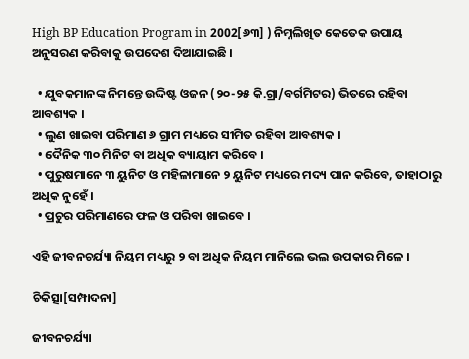High BP Education Program in 2002[୬୩] ) ନିମ୍ନଲିଖିତ କେତେକ ଉପାୟ ଅନୁସରଣ କରିବାକୁ ଉପଦେଶ ଦିଆଯାଇଛି ।

  • ଯୁବକମାନଙ୍କ ନିମନ୍ତେ ଉଦ୍ଦିଷ୍ଟ ଓଜନ (୨୦-୨୫ କି.ଗ୍ରା/ବର୍ଗମିଟର) ଭିତରେ ରହିବା ଆବଶ୍ୟକ ।
  • ଲୁଣ ଖାଇବା ପରିମାଣ ୬ ଗ୍ରାମ ମଧ୍ୟରେ ସୀମିତ ରହିବା ଆବଶ୍ୟକ ।
  • ଦୈନିକ ୩୦ ମିନିଟ ବା ଅଧିକ ବ୍ୟାୟାମ କରିବେ ।
  • ପୁରୁଷମାନେ ୩ ୟୁନିଟ ଓ ମହିଳାମାନେ ୨ ୟୁନିଟ ମଧ୍ୟରେ ମଦ୍ୟ ପାନ କରିବେ, ତାହାଠାରୁ ଅଧିକ ନୁହେଁ ।
  • ପ୍ରଚୁର ପରିମାଣରେ ଫଳ ଓ ପରିବା ଖାଇବେ ।

ଏହି ଜୀବନଚର୍ଯ୍ୟା ନିୟମ ମଧ୍ୟରୁ ୨ ବା ଅଧିକ ନିୟମ ମାନିଲେ ଭଲ ଉପକାର ମିଳେ ।

ଚିକିତ୍ସା[ସମ୍ପାଦନା]

ଜୀବନଚର୍ଯ୍ୟା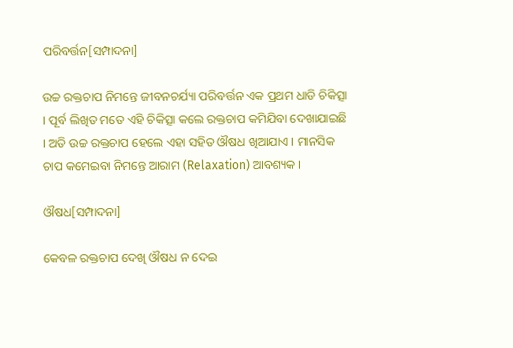ପରିବର୍ତ୍ତନ[ସମ୍ପାଦନା]

ଉଚ୍ଚ ରକ୍ତଚାପ ନିମନ୍ତେ ଜୀବନଚର୍ଯ୍ୟା ପରିବର୍ତ୍ତନ ଏକ ପ୍ରଥମ ଧାଡି ଚିକିତ୍ସା । ପୂର୍ବ ଲିଖିତ ମତେ ଏହି ଚିକିତ୍ସା କଲେ ରକ୍ତଚାପ କମିଯିବା ଦେଖାଯାଇଛି । ଅତି ଉଚ୍ଚ ରକ୍ତଚାପ ହେଲେ ଏହା ସହିତ ଔଷଧ ଖିଆଯାଏ । ମାନସିକ ଚାପ କମେଇବା ନିମନ୍ତେ ଆରାମ (Relaxation) ଆବଶ୍ୟକ ।

ଔଷଧ[ସମ୍ପାଦନା]

କେବଳ ରକ୍ତଚାପ ଦେଖି ଔଷଧ ନ ଦେଇ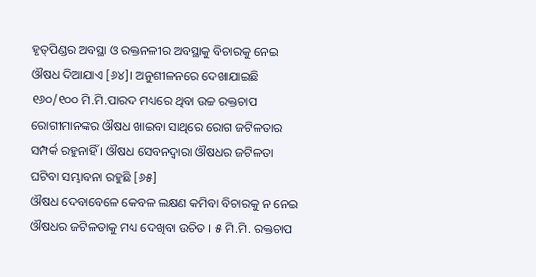ହୃତ୍‌ପିଣ୍ଡର ଅବସ୍ଥା ଓ ରକ୍ତନଳୀର ଅବସ୍ଥାକୁ ବିଚାରକୁ ନେଇ ଔଷଧ ଦିଆଯାଏ [୬୪]। ଅନୁଶୀଳନରେ ଦେଖାଯାଇଛି ୧୬୦/୧୦୦ ମି.ମି.ପାରଦ ମଧ୍ୟରେ ଥିବା ଉଚ୍ଚ ରକ୍ତଚାପ ରୋଗୀମାନଙ୍କର ଔଷଧ ଖାଇବା ସାଥିରେ ରୋଗ ଜଟିଳତାର ସମ୍ପର୍କ ରହୁନାହିଁ । ଔଷଧ ସେବନଦ୍ୱାରା ଔଷଧର ଜଟିଳତା ଘଟିବା ସମ୍ଭାବନା ରହୁଛି [୬୫]
ଔଷଧ ଦେବାବେଳେ କେବଳ ଲକ୍ଷଣ କମିବା ବିଚାରକୁ ନ ନେଇ ଔଷଧର ଜଟିଳତାକୁ ମଧ୍ୟ ଦେଖିବା ଉଚିତ । ୫ ମି.ମି. ରକ୍ତଚାପ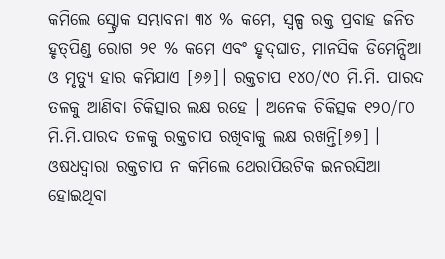କମିଲେ ସ୍ଟ୍ରୋକ ସମ୍ଭାବନା ୩୪ % କମେ, ସ୍ୱଳ୍ପ ରକ୍ତ ପ୍ରବାହ ଜନିତ ହୃତ୍‌ପିଣ୍ଡ ରୋଗ ୨୧ % କମେ ଏବଂ ହୃଦ୍‌ଘାତ, ମାନସିକ ଡିମେନ୍ସିଆ ଓ ମୃତ୍ୟୁ ହାର କମିଯାଏ [୬୬]। ରକ୍ତଚାପ ୧୪୦/୯୦ ମି.ମି. ପାରଦ ତଳକୁ ଆଣିବା ଚିକିତ୍ସାର ଲକ୍ଷ ରହେ । ଅନେକ ଚିକିତ୍ସକ ୧୨୦/୮୦ ମି.ମି.ପାରଦ ତଳକୁ ରକ୍ତଚାପ ରଖିବାକୁ ଲକ୍ଷ ରଖନ୍ତି[୬୭] । ଓଷଧଦ୍ୱାରା ରକ୍ତଚାପ ନ କମିଲେ ଥେରାପିଉଟିକ ଇନରସିଆ ହୋଇଥିବା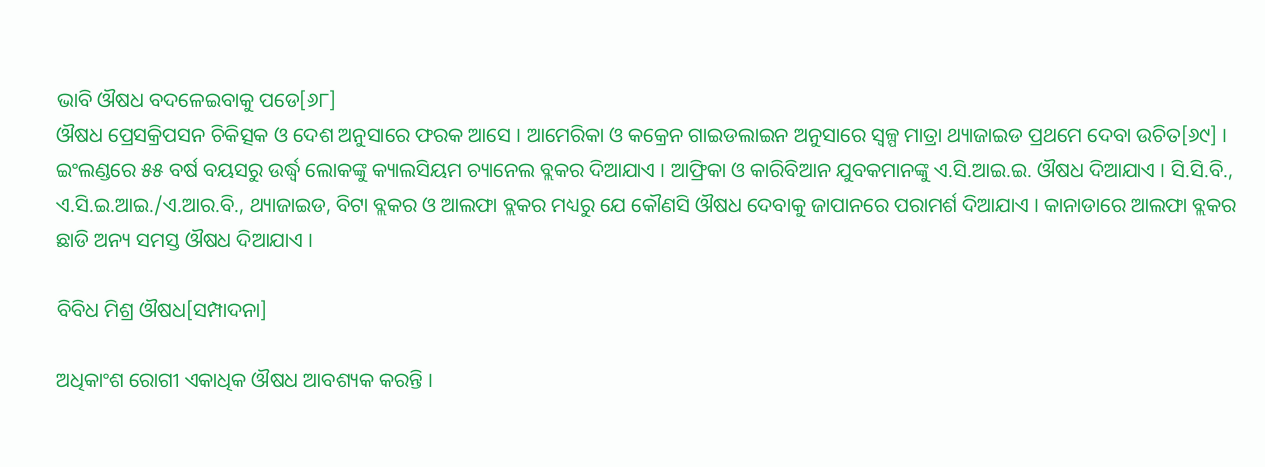ଭାବି ଔଷଧ ବଦଳେଇବାକୁ ପଡେ[୬୮]
ଔଷଧ ପ୍ରେସକ୍ରିପସନ ଚିକିତ୍ସକ ଓ ଦେଶ ଅନୁସାରେ ଫରକ ଆସେ । ଆମେରିକା ଓ କକ୍ରେନ ଗାଇଡଲାଇନ ଅନୁସାରେ ସ୍ୱଳ୍ପ ମାତ୍ରା ଥ୍ୟାଜାଇଡ ପ୍ରଥମେ ଦେବା ଉଚିତ[୬୯] । ଇଂଲଣ୍ଡରେ ୫୫ ବର୍ଷ ବୟସରୁ ଉର୍ଦ୍ଧ୍ୱ ଲୋକଙ୍କୁ କ୍ୟାଲସିୟମ ଚ୍ୟାନେଲ ବ୍ଲକର ଦିଆଯାଏ । ଆଫ୍ରିକା ଓ କାରିବିଆନ ଯୁବକମାନଙ୍କୁ ଏ.ସି.ଆଇ.ଇ. ଔଷଧ ଦିଆଯାଏ । ସି.ସି.ବି., ଏ.ସି.ଇ.ଆଇ./ଏ.ଆର.ବି., ଥ୍ୟାଜାଇଡ, ବିଟା ବ୍ଲକର ଓ ଆଲଫା ବ୍ଲକର ମଧ୍ୟରୁ ଯେ କୌଣସି ଔଷଧ ଦେବାକୁ ଜାପାନରେ ପରାମର୍ଶ ଦିଆଯାଏ । କାନାଡାରେ ଆଲଫା ବ୍ଲକର ଛାଡି ଅନ୍ୟ ସମସ୍ତ ଔଷଧ ଦିଆଯାଏ ।

ବିବିଧ ମିଶ୍ର ଔଷଧ[ସମ୍ପାଦନା]

ଅଧିକାଂଶ ରୋଗୀ ଏକାଧିକ ଔଷଧ ଆବଶ୍ୟକ କରନ୍ତି ।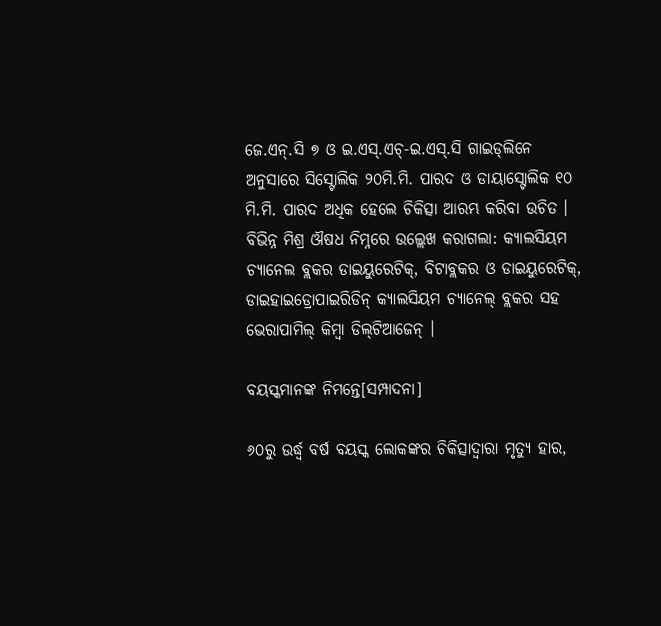ଜେ.ଏନ୍.ସି ୭ ଓ ଇ.ଏସ୍.ଏଚ୍-ଇ.ଏସ୍.ସି ଗାଇଡ୍‌ଲିନେ ଅନୁସାରେ ସିସ୍ଟୋଲିକ ୨୦ମି.ମି. ପାରଦ ଓ ଡାୟାସ୍ଟୋଲିକ ୧୦ ମି.ମି. ପାରଦ ଅଧିକ ହେଲେ ଚିକିତ୍ସା ଆରମ୍ଭ କରିବା ଉଚିତ । ବିଭିନ୍ନ ମିଶ୍ର ଔଷଧ ନିମ୍ନରେ ଉଲ୍ଲେଖ କରାଗଲା: କ୍ୟାଲସିୟମ ଚ୍ୟାନେଲ ବ୍ଲକର ଡାଇୟୁରେଟିକ୍, ବିଟାବ୍ଲକର ଓ ଡାଇୟୁରେଟିକ୍, ଡାଇହାଇଡ୍ରୋପାଇରିଡିନ୍ କ୍ୟାଲସିୟମ ଚ୍ୟାନେଲ୍ ବ୍ଲକର ସହ ଭେରାପାମିଲ୍ କିମ୍ବା ଡିଲ୍‌ଟିଆଜେନ୍ ।

ବୟସ୍କମାନଙ୍କ ନିମନ୍ତେ[ସମ୍ପାଦନା]

୬୦ରୁ ଉର୍ଦ୍ଧ୍ୱ ବର୍ଷ ବୟସ୍କ ଲୋକଙ୍କର ଚିକିତ୍ସାଦ୍ୱାରା ମୃତ୍ୟୁ ହାର,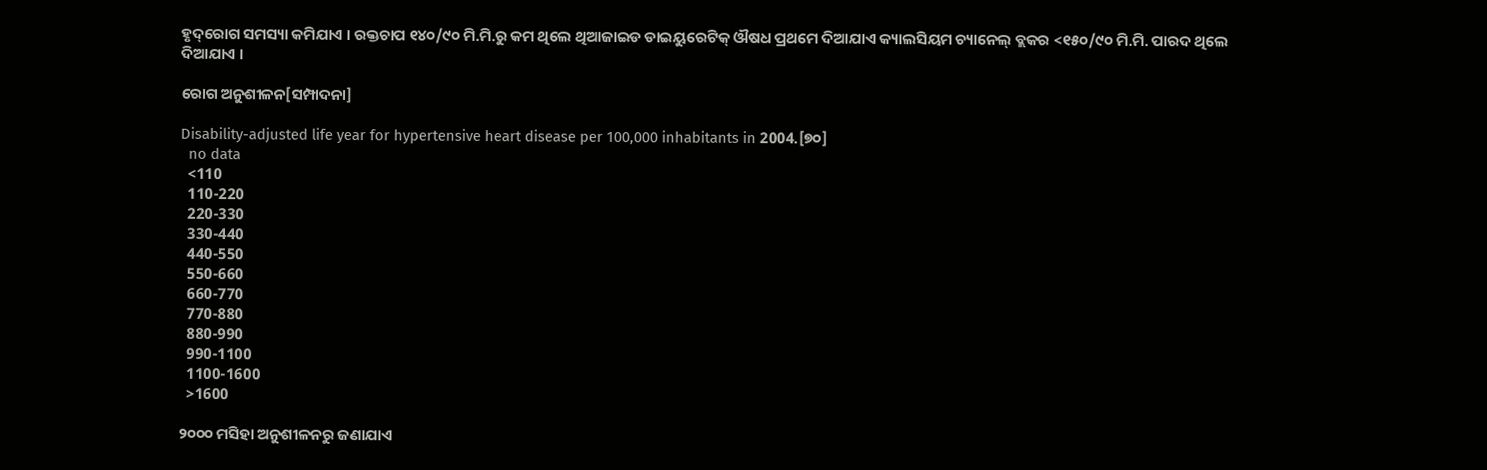ହୃଦ୍‌ରୋଗ ସମସ୍ୟା କମିଯାଏ । ରକ୍ତଚାପ ୧୪୦/୯୦ ମି.ମି.ରୁ କମ ଥିଲେ ଥିଆଜାଇଡ ଡାଇୟୁରେଟିକ୍ ଔଷଧ ପ୍ରଥମେ ଦିଆଯାଏ କ୍ୟାଲସିୟମ ଚ୍ୟାନେଲ୍ ବ୍ଲକର <୧୫୦/୯୦ ମି.ମି. ପାରଦ ଥିଲେ ଦିଆଯାଏ ।

ରୋଗ ଅନୁଶୀଳନ[ସମ୍ପାଦନା]

Disability-adjusted life year for hypertensive heart disease per 100,000 inhabitants in 2004.[୭୦]
  no data
  <110
  110-220
  220-330
  330-440
  440-550
  550-660
  660-770
  770-880
  880-990
  990-1100
  1100-1600
  >1600

୨୦୦୦ ମସିହା ଅନୁଶୀଳନରୁ ଜଣାଯାଏ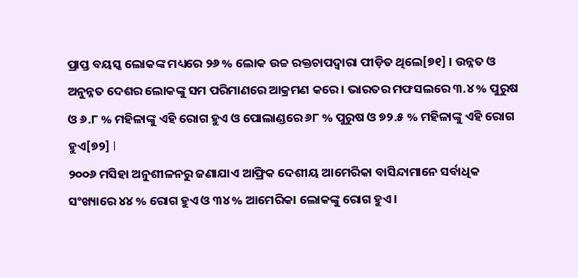ପ୍ରାପ୍ତ ବୟସ୍କ ଲୋକଙ୍କ ମଧ୍ୟରେ ୨୬ % ଲୋକ ଉଚ୍ଚ ରକ୍ତଚାପଦ୍ୱାରା ପୀଡ଼ିତ ଥିଲେ[୭୧] । ଉନ୍ନତ ଓ ଅନୁନ୍ନତ ଦେଶର ଲୋକଙ୍କୁ ସମ ପରିମାଣରେ ଆକ୍ରମଣ କରେ । ଭାରତର ମଫସଲରେ ୩.୪ % ପୁରୁଷ ଓ ୬.୮ % ମହିଳାଙ୍କୁ ଏହି ରୋଗ ହୁଏ ଓ ପୋଲାଣ୍ଡରେ ୬୮ % ପୁରୁଷ ଓ ୭୨.୫ % ମହିଳାଙ୍କୁ ଏହି ରୋଗ ହୁଏ[୭୨] l
୨୦୦୬ ମସିହା ଅନୁଶୀଳନରୁ ଜଣାଯାଏ ଆଫ୍ରିକ ଦେଶୀୟ ଆମେରିକା ବାସିନ୍ଦାମାନେ ସର୍ବାଧିକ ସଂଖ୍ୟାରେ ୪୪ % ରୋଗ ହୁଏ ଓ ୩୪ % ଆମେରିକା ଲୋକଙ୍କୁ ରୋଗ ହୁଏ ।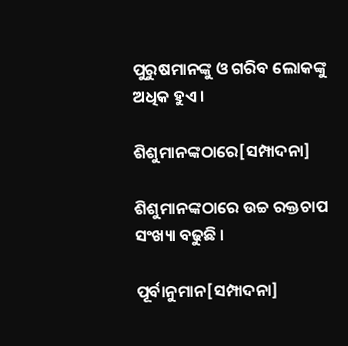ପୁରୁଷମାନଙ୍କୁ ଓ ଗରିବ ଲୋକଙ୍କୁ ଅଧିକ ହୁଏ ।

ଶିଶୁମାନଙ୍କଠାରେ[ସମ୍ପାଦନା]

ଶିଶୁମାନଙ୍କଠାରେ ଉଚ୍ଚ ରକ୍ତଚାପ ସଂଖ୍ୟା ବଢୁଛି ।

ପୂର୍ବାନୁମାନ[ସମ୍ପାଦନା]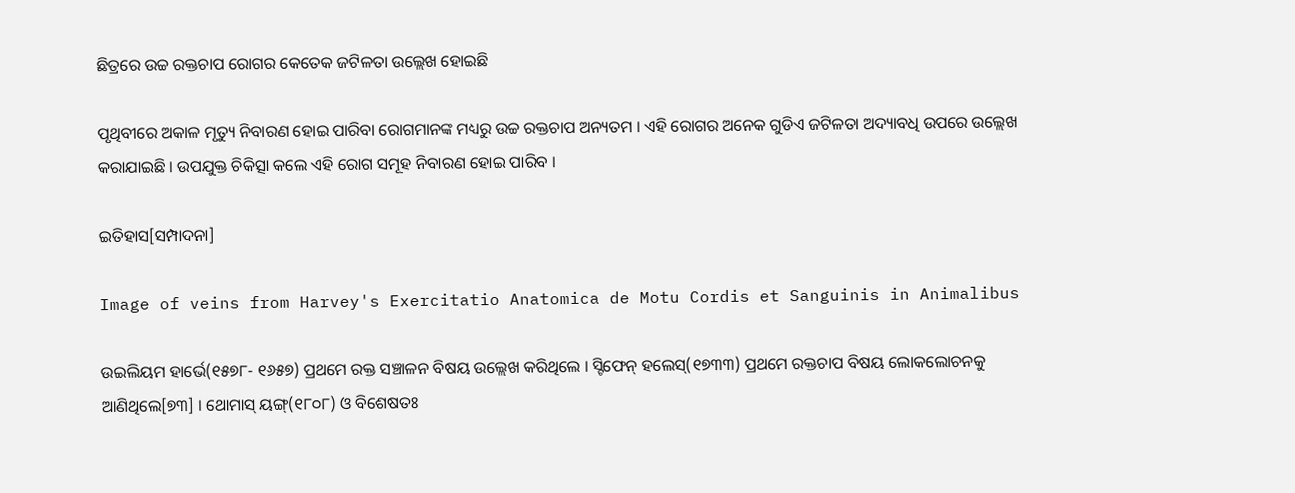ଛିତ୍ରରେ ଉଚ୍ଚ ରକ୍ତଚାପ ରୋଗର କେତେକ ଜଟିଳତା ଉଲ୍ଲେଖ ହୋଇଛି

ପୃଥିବୀରେ ଅକାଳ ମୃତ୍ୟୁ ନିବାରଣ ହୋଇ ପାରିବା ରୋଗମାନଙ୍କ ମଧ୍ୟରୁ ଉଚ୍ଚ ରକ୍ତଚାପ ଅନ୍ୟତମ । ଏହି ରୋଗର ଅନେକ ଗୁଡିଏ ଜଟିଳତା ଅଦ୍ୟାବଧି ଉପରେ ଉଲ୍ଲେଖ କରାଯାଇଛି । ଉପଯୁକ୍ତ ଚିକିତ୍ସା କଲେ ଏହି ରୋଗ ସମୂହ ନିବାରଣ ହୋଇ ପାରିବ ।

ଇତିହାସ[ସମ୍ପାଦନା]

Image of veins from Harvey's Exercitatio Anatomica de Motu Cordis et Sanguinis in Animalibus

ଉଇଲିୟମ ହାର୍ଭେ(୧୫୭୮- ୧୬୫୭) ପ୍ରଥମେ ରକ୍ତ ସଞ୍ଚାଳନ ବିଷୟ ଉଲ୍ଲେଖ କରିଥିଲେ । ସ୍ଟିଫେନ୍ ହଲେସ୍(୧୭୩୩) ପ୍ରଥମେ ରକ୍ତଚାପ ବିଷୟ ଲୋକଲୋଚନକୁ ଆଣିଥିଲେ[୭୩] । ଥୋମାସ୍ ୟଙ୍ଗ୍(୧୮୦୮) ଓ ବିଶେଷତଃ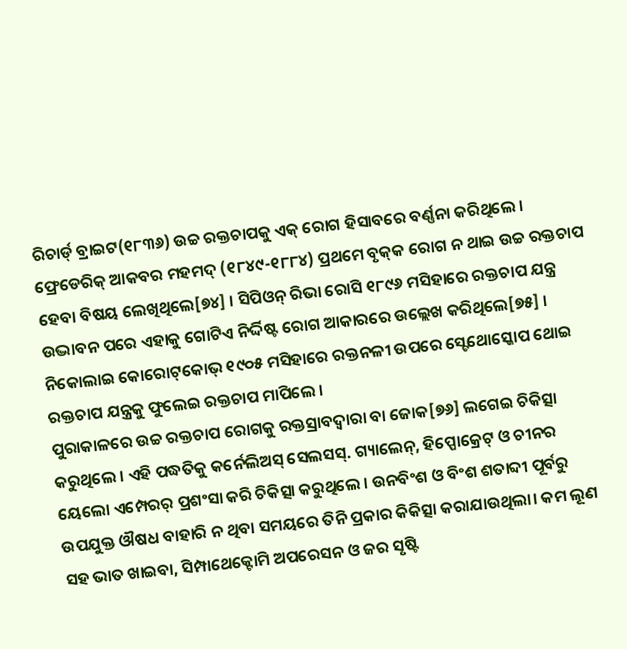ରିଚାର୍ଡ୍ ବ୍ରାଇଟ(୧୮୩୬) ଉଚ୍ଚ ରକ୍ତଚାପକୁ ଏକ୍ ରୋଗ ହିସାବରେ ବର୍ଣ୍ଣନା କରିଥିଲେ । ଫ୍ରେଡେରିକ୍ ଆକବର ମହମଦ୍ (୧୮୪୯-୧୮୮୪) ପ୍ରଥମେ ବୃକ୍‌କ ରୋଗ ନ ଥାଇ ଉଚ୍ଚ ରକ୍ତଚାପ ହେବା ବିଷୟ ଲେଖିଥିଲେ[୭୪] । ସିପିଓନ୍ ରିଭା ରୋସି ୧୮୯୬ ମସିହାରେ ରକ୍ତଚାପ ଯନ୍ତ୍ର ଉଦ୍ଭାବନ ପରେ ଏହାକୁ ଗୋଟିଏ ନିର୍ଦ୍ଦିଷ୍ଟ ରୋଗ ଆକାରରେ ଉଲ୍ଲେଖ କରିଥିଲେ[୭୫] । ନିକୋଲାଇ କୋରୋଟ୍‌କୋଭ୍ ୧୯୦୫ ମସିହାରେ ରକ୍ତନଳୀ ଉପରେ ସ୍ଟେଥୋସ୍କୋପ ଥୋଇ ରକ୍ତଚାପ ଯନ୍ତ୍ରକୁ ଫୁଲେଇ ରକ୍ତଚାପ ମାପିଲେ ।
ପୁରାକାଳରେ ଉଚ୍ଚ ରକ୍ତଚାପ ରୋଗକୁ ରକ୍ତସ୍ରାବଦ୍ୱାରା ବା ଜୋକ[୭୬] ଲଗେଇ ଚିକିତ୍ସା କରୁଥିଲେ । ଏହି ପଦ୍ଧତିକୁ କର୍ନେଲିଅସ୍ ସେଲସସ୍. ଗ୍ୟାଲେନ୍, ହିପ୍ପୋକ୍ରେଟ୍ ଓ ଚୀନର ୟେଲୋ ଏମ୍ପେରର୍ ପ୍ରଶଂସା କରି ଚିକିତ୍ସା କରୁଥିଲେ । ଉନବିଂଶ ଓ ବିଂଶ ଶତାବ୍ଦୀ ପୂର୍ବରୁ ଉପଯୁକ୍ତ ଔଷଧ ବାହାରି ନ ଥିବା ସମୟରେ ତିନି ପ୍ରକାର କିକିତ୍ସା କରାଯାଉଥିଲା। କମ ଲୂଣ ସହ ଭାତ ଖାଇବା, ସିମ୍ପାଥେକ୍ଟୋମି ଅପରେସନ ଓ ଜର ସୃଷ୍ଟି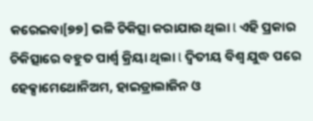କରେଇବା[୭୭] ଭଳି ଚିକିତ୍ସା କରାଯାଉ ଥିଲା l ଏହି ପ୍ରକାର ଚିକିତ୍ସାରେ ବହୁତ ପାର୍ଶ୍ୱ କ୍ରିୟା ଥିଲା l ଦ୍ୱିତୀୟ ବିଶ୍ୱ ଯୁଦ୍ଧ ପରେ ହେକ୍ସାମେଥୋନିଅମ, ହାଇଡ୍ରାଲାଜିନ ଓ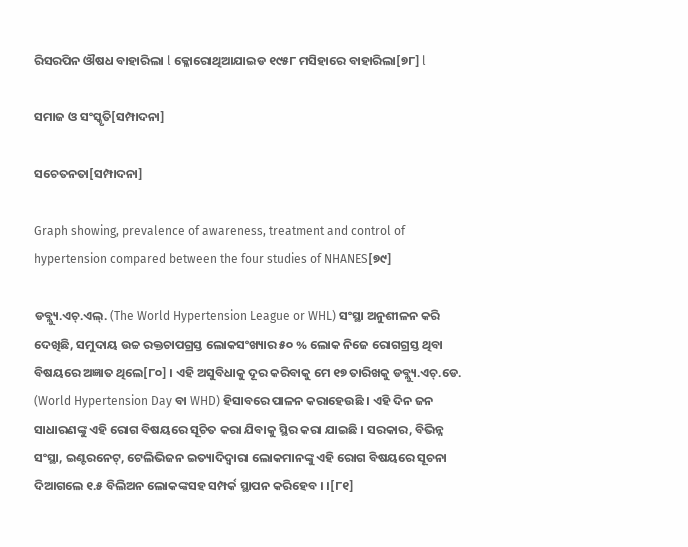ରିସରପିନ ଔଷଧ ବାହାରିଲା l କ୍ଳୋରୋଥିଆଯାଇଡ ୧୯୫୮ ମସିହାରେ ବାହାରିଲା[୭୮] l

ସମାଜ ଓ ସଂସ୍କୃତି[ସମ୍ପାଦନା]

ସଚେତନତା[ସମ୍ପାଦନା]

Graph showing, prevalence of awareness, treatment and control of hypertension compared between the four studies of NHANES[୭୯]

ଡବ୍ଲ୍ୟୁ.ଏଚ୍.ଏଲ୍. (The World Hypertension League or WHL) ସଂସ୍ଥା ଅନୁଶୀଳନ କରି ଦେଖିଛି, ସମୁଦାୟ ଉଚ୍ଚ ରକ୍ତଚାପଗ୍ରସ୍ତ ଲୋକସଂଖ୍ୟାର ୫୦ % ଲୋକ ନିଜେ ରୋଗଗ୍ରସ୍ତ ଥିବା ବିଷୟରେ ଅଜ୍ଞାତ ଥିଲେ[୮୦] । ଏହି ଅସୁବିଧାକୁ ଦୂର କରିବାକୁ ମେ ୧୭ ତାରିଖକୁ ଡବ୍ଲ୍ୟୁ.ଏଚ୍.ଡେ. (World Hypertension Day ବା WHD) ହିସାବରେ ପାଳନ କରାହେଉଛି । ଏହି ଦିନ ଜନ ସାଧାରଣଙ୍କୁ ଏହି ରୋଗ ବିଷୟରେ ସୂଚିତ କରା ଯିବାକୁ ସ୍ଥିର କରା ଯାଇଛି । ସରକାର, ବିଭିନ୍ନ ସଂସ୍ଥା, ଇଣ୍ଟରନେଟ୍, ଟେଲିଭିଜନ ଇତ୍ୟାଦିଦ୍ୱାରା ଲୋକମାନଙ୍କୁ ଏହି ରୋଗ ବିଷୟରେ ସୂଚନା ଦିଆଗଲେ ୧.୫ ବିଲିଅନ ଲୋକଙ୍କସହ ସମ୍ପର୍କ ସ୍ଥାପନ କରିହେବ । ।[୮୧]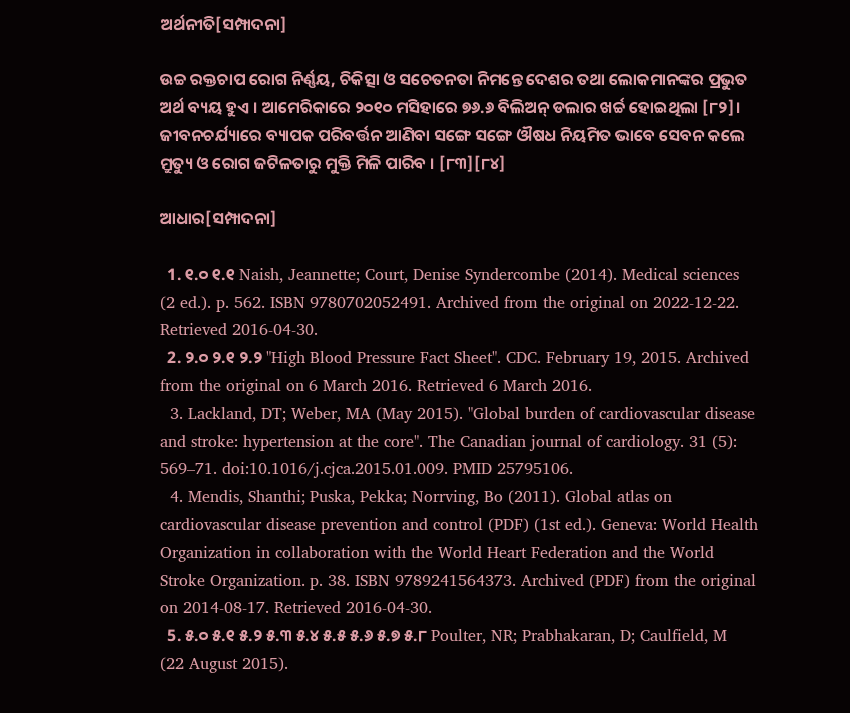ଅର୍ଥନୀତି[ସମ୍ପାଦନା]

ଉଚ୍ଚ ରକ୍ତଚାପ ରୋଗ ନିର୍ଣ୍ଣୟ, ଚିକିତ୍ସା ଓ ସଚେତନତା ନିମନ୍ତେ ଦେଶର ତଥା ଲୋକମାନଙ୍କର ପ୍ରଭୁତ ଅର୍ଥ ବ୍ୟୟ ହୁଏ । ଆମେରିକାରେ ୨୦୧୦ ମସିହାରେ ୭୬.୬ ବିଲିଅନ୍ ଡଲାର ଖର୍ଚ୍ଚ ହୋଇଥିଲା [୮୨]। ଜୀବନଚର୍ଯ୍ୟାରେ ବ୍ୟାପକ ପରିବର୍ତ୍ତନ ଆଣିବା ସଙ୍ଗେ ସଙ୍ଗେ ଔଷଧ ନିୟମିତ ଭାବେ ସେବନ କଲେ ମ୍ରୁତ୍ୟୁ ଓ ରୋଗ ଜଟିଳତାରୁ ମୁକ୍ତି ମିଳି ପାରିବ । [୮୩][୮୪]

ଆଧାର[ସମ୍ପାଦନା]

  1. ୧.୦ ୧.୧ Naish, Jeannette; Court, Denise Syndercombe (2014). Medical sciences (2 ed.). p. 562. ISBN 9780702052491. Archived from the original on 2022-12-22. Retrieved 2016-04-30.
  2. ୨.୦ ୨.୧ ୨.୨ "High Blood Pressure Fact Sheet". CDC. February 19, 2015. Archived from the original on 6 March 2016. Retrieved 6 March 2016.
  3. Lackland, DT; Weber, MA (May 2015). "Global burden of cardiovascular disease and stroke: hypertension at the core". The Canadian journal of cardiology. 31 (5): 569–71. doi:10.1016/j.cjca.2015.01.009. PMID 25795106.
  4. Mendis, Shanthi; Puska, Pekka; Norrving, Bo (2011). Global atlas on cardiovascular disease prevention and control (PDF) (1st ed.). Geneva: World Health Organization in collaboration with the World Heart Federation and the World Stroke Organization. p. 38. ISBN 9789241564373. Archived (PDF) from the original on 2014-08-17. Retrieved 2016-04-30.
  5. ୫.୦ ୫.୧ ୫.୨ ୫.୩ ୫.୪ ୫.୫ ୫.୬ ୫.୭ ୫.୮ Poulter, NR; Prabhakaran, D; Caulfield, M (22 August 2015).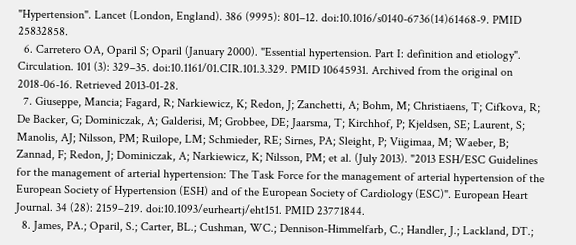"Hypertension". Lancet (London, England). 386 (9995): 801–12. doi:10.1016/s0140-6736(14)61468-9. PMID 25832858.
  6. Carretero OA, Oparil S; Oparil (January 2000). "Essential hypertension. Part I: definition and etiology". Circulation. 101 (3): 329–35. doi:10.1161/01.CIR.101.3.329. PMID 10645931. Archived from the original on 2018-06-16. Retrieved 2013-01-28.
  7. Giuseppe, Mancia; Fagard, R; Narkiewicz, K; Redon, J; Zanchetti, A; Bohm, M; Christiaens, T; Cifkova, R; De Backer, G; Dominiczak, A; Galderisi, M; Grobbee, DE; Jaarsma, T; Kirchhof, P; Kjeldsen, SE; Laurent, S; Manolis, AJ; Nilsson, PM; Ruilope, LM; Schmieder, RE; Sirnes, PA; Sleight, P; Viigimaa, M; Waeber, B; Zannad, F; Redon, J; Dominiczak, A; Narkiewicz, K; Nilsson, PM; et al. (July 2013). "2013 ESH/ESC Guidelines for the management of arterial hypertension: The Task Force for the management of arterial hypertension of the European Society of Hypertension (ESH) and of the European Society of Cardiology (ESC)". European Heart Journal. 34 (28): 2159–219. doi:10.1093/eurheartj/eht151. PMID 23771844.
  8. James, PA.; Oparil, S.; Carter, BL.; Cushman, WC.; Dennison-Himmelfarb, C.; Handler, J.; Lackland, DT.;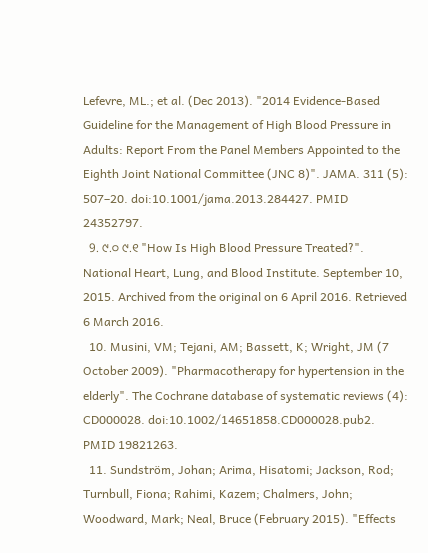Lefevre, ML.; et al. (Dec 2013). "2014 Evidence-Based Guideline for the Management of High Blood Pressure in Adults: Report From the Panel Members Appointed to the Eighth Joint National Committee (JNC 8)". JAMA. 311 (5): 507–20. doi:10.1001/jama.2013.284427. PMID 24352797.
  9. ୯.୦ ୯.୧ "How Is High Blood Pressure Treated?". National Heart, Lung, and Blood Institute. September 10, 2015. Archived from the original on 6 April 2016. Retrieved 6 March 2016.
  10. Musini, VM; Tejani, AM; Bassett, K; Wright, JM (7 October 2009). "Pharmacotherapy for hypertension in the elderly". The Cochrane database of systematic reviews (4): CD000028. doi:10.1002/14651858.CD000028.pub2. PMID 19821263.
  11. Sundström, Johan; Arima, Hisatomi; Jackson, Rod; Turnbull, Fiona; Rahimi, Kazem; Chalmers, John; Woodward, Mark; Neal, Bruce (February 2015). "Effects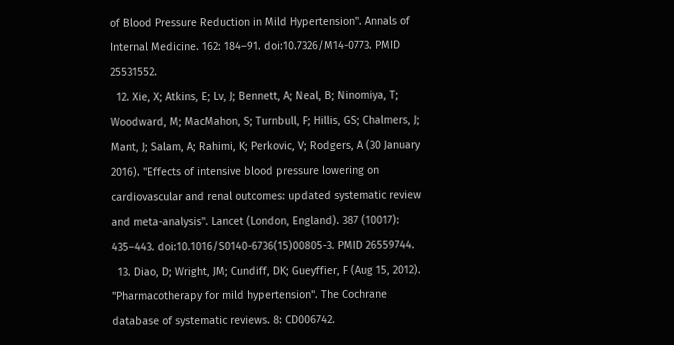of Blood Pressure Reduction in Mild Hypertension". Annals of Internal Medicine. 162: 184–91. doi:10.7326/M14-0773. PMID 25531552.
  12. Xie, X; Atkins, E; Lv, J; Bennett, A; Neal, B; Ninomiya, T; Woodward, M; MacMahon, S; Turnbull, F; Hillis, GS; Chalmers, J; Mant, J; Salam, A; Rahimi, K; Perkovic, V; Rodgers, A (30 January 2016). "Effects of intensive blood pressure lowering on cardiovascular and renal outcomes: updated systematic review and meta-analysis". Lancet (London, England). 387 (10017): 435–443. doi:10.1016/S0140-6736(15)00805-3. PMID 26559744.
  13. Diao, D; Wright, JM; Cundiff, DK; Gueyffier, F (Aug 15, 2012). "Pharmacotherapy for mild hypertension". The Cochrane database of systematic reviews. 8: CD006742.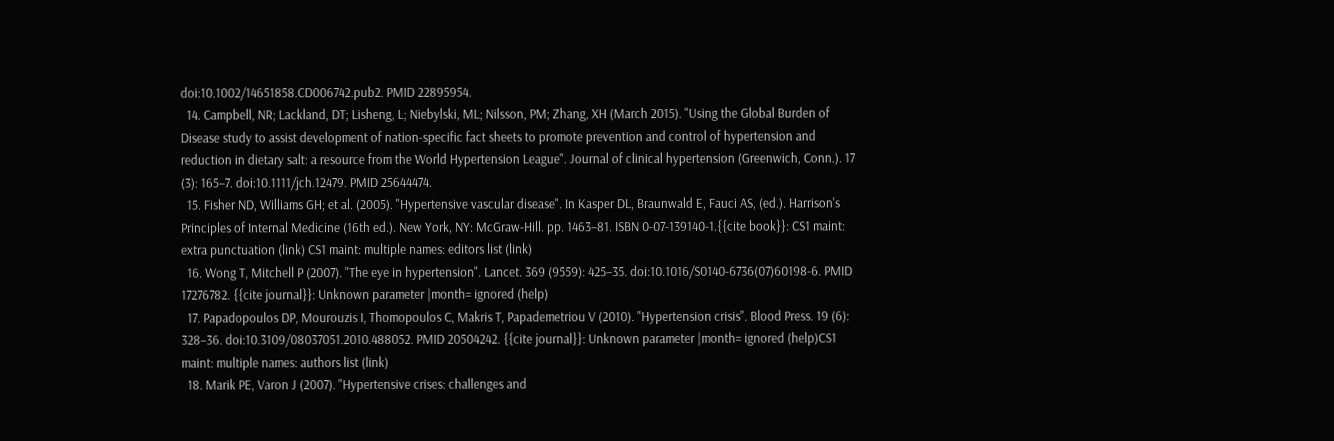doi:10.1002/14651858.CD006742.pub2. PMID 22895954.
  14. Campbell, NR; Lackland, DT; Lisheng, L; Niebylski, ML; Nilsson, PM; Zhang, XH (March 2015). "Using the Global Burden of Disease study to assist development of nation-specific fact sheets to promote prevention and control of hypertension and reduction in dietary salt: a resource from the World Hypertension League". Journal of clinical hypertension (Greenwich, Conn.). 17 (3): 165–7. doi:10.1111/jch.12479. PMID 25644474.
  15. Fisher ND, Williams GH; et al. (2005). "Hypertensive vascular disease". In Kasper DL, Braunwald E, Fauci AS, (ed.). Harrison's Principles of Internal Medicine (16th ed.). New York, NY: McGraw-Hill. pp. 1463–81. ISBN 0-07-139140-1.{{cite book}}: CS1 maint: extra punctuation (link) CS1 maint: multiple names: editors list (link)
  16. Wong T, Mitchell P (2007). "The eye in hypertension". Lancet. 369 (9559): 425–35. doi:10.1016/S0140-6736(07)60198-6. PMID 17276782. {{cite journal}}: Unknown parameter |month= ignored (help)
  17. Papadopoulos DP, Mourouzis I, Thomopoulos C, Makris T, Papademetriou V (2010). "Hypertension crisis". Blood Press. 19 (6): 328–36. doi:10.3109/08037051.2010.488052. PMID 20504242. {{cite journal}}: Unknown parameter |month= ignored (help)CS1 maint: multiple names: authors list (link)
  18. Marik PE, Varon J (2007). "Hypertensive crises: challenges and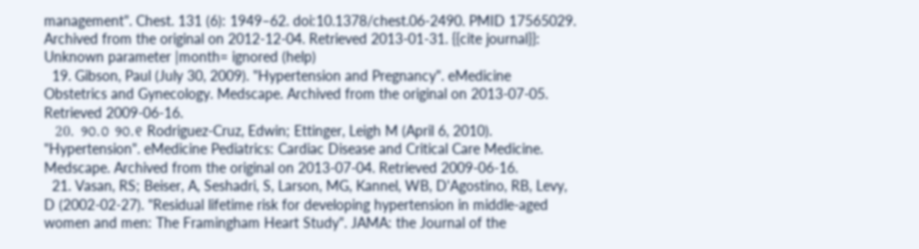management". Chest. 131 (6): 1949–62. doi:10.1378/chest.06-2490. PMID 17565029. Archived from the original on 2012-12-04. Retrieved 2013-01-31. {{cite journal}}: Unknown parameter |month= ignored (help)
  19. Gibson, Paul (July 30, 2009). "Hypertension and Pregnancy". eMedicine Obstetrics and Gynecology. Medscape. Archived from the original on 2013-07-05. Retrieved 2009-06-16.
  20. ୨୦.୦ ୨୦.୧ Rodriguez-Cruz, Edwin; Ettinger, Leigh M (April 6, 2010). "Hypertension". eMedicine Pediatrics: Cardiac Disease and Critical Care Medicine. Medscape. Archived from the original on 2013-07-04. Retrieved 2009-06-16.
  21. Vasan, RS; Beiser, A, Seshadri, S, Larson, MG, Kannel, WB, D'Agostino, RB, Levy, D (2002-02-27). "Residual lifetime risk for developing hypertension in middle-aged women and men: The Framingham Heart Study". JAMA: the Journal of the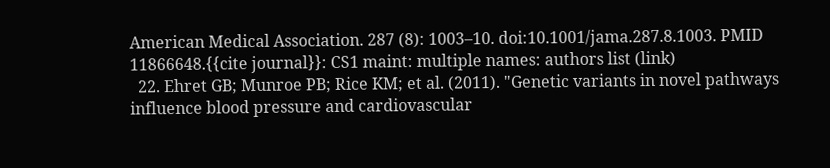American Medical Association. 287 (8): 1003–10. doi:10.1001/jama.287.8.1003. PMID 11866648.{{cite journal}}: CS1 maint: multiple names: authors list (link)
  22. Ehret GB; Munroe PB; Rice KM; et al. (2011). "Genetic variants in novel pathways influence blood pressure and cardiovascular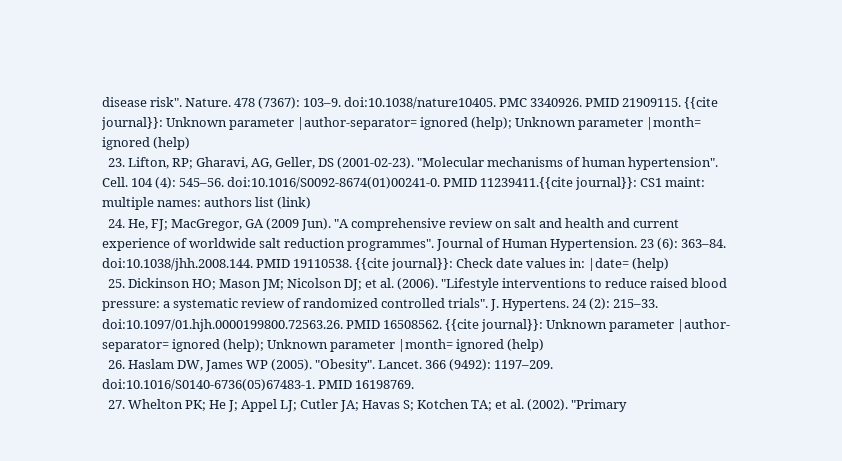disease risk". Nature. 478 (7367): 103–9. doi:10.1038/nature10405. PMC 3340926. PMID 21909115. {{cite journal}}: Unknown parameter |author-separator= ignored (help); Unknown parameter |month= ignored (help)
  23. Lifton, RP; Gharavi, AG, Geller, DS (2001-02-23). "Molecular mechanisms of human hypertension". Cell. 104 (4): 545–56. doi:10.1016/S0092-8674(01)00241-0. PMID 11239411.{{cite journal}}: CS1 maint: multiple names: authors list (link)
  24. He, FJ; MacGregor, GA (2009 Jun). "A comprehensive review on salt and health and current experience of worldwide salt reduction programmes". Journal of Human Hypertension. 23 (6): 363–84. doi:10.1038/jhh.2008.144. PMID 19110538. {{cite journal}}: Check date values in: |date= (help)
  25. Dickinson HO; Mason JM; Nicolson DJ; et al. (2006). "Lifestyle interventions to reduce raised blood pressure: a systematic review of randomized controlled trials". J. Hypertens. 24 (2): 215–33. doi:10.1097/01.hjh.0000199800.72563.26. PMID 16508562. {{cite journal}}: Unknown parameter |author-separator= ignored (help); Unknown parameter |month= ignored (help)
  26. Haslam DW, James WP (2005). "Obesity". Lancet. 366 (9492): 1197–209. doi:10.1016/S0140-6736(05)67483-1. PMID 16198769.
  27. Whelton PK; He J; Appel LJ; Cutler JA; Havas S; Kotchen TA; et al. (2002). "Primary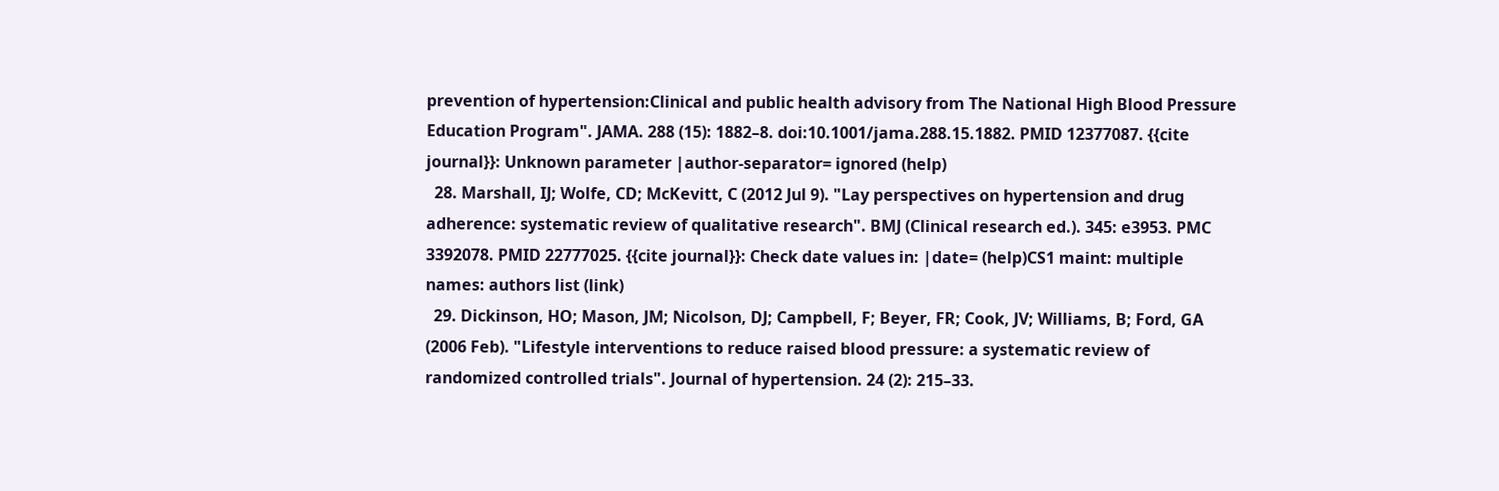prevention of hypertension:Clinical and public health advisory from The National High Blood Pressure Education Program". JAMA. 288 (15): 1882–8. doi:10.1001/jama.288.15.1882. PMID 12377087. {{cite journal}}: Unknown parameter |author-separator= ignored (help)
  28. Marshall, IJ; Wolfe, CD; McKevitt, C (2012 Jul 9). "Lay perspectives on hypertension and drug adherence: systematic review of qualitative research". BMJ (Clinical research ed.). 345: e3953. PMC 3392078. PMID 22777025. {{cite journal}}: Check date values in: |date= (help)CS1 maint: multiple names: authors list (link)
  29. Dickinson, HO; Mason, JM; Nicolson, DJ; Campbell, F; Beyer, FR; Cook, JV; Williams, B; Ford, GA (2006 Feb). "Lifestyle interventions to reduce raised blood pressure: a systematic review of randomized controlled trials". Journal of hypertension. 24 (2): 215–33.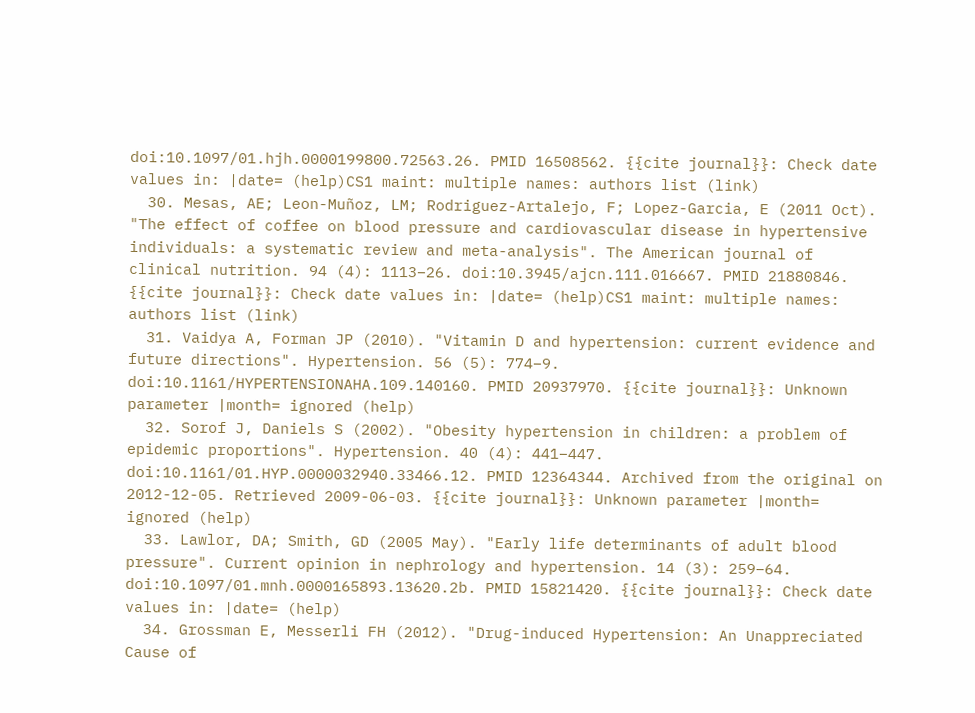doi:10.1097/01.hjh.0000199800.72563.26. PMID 16508562. {{cite journal}}: Check date values in: |date= (help)CS1 maint: multiple names: authors list (link)
  30. Mesas, AE; Leon-Muñoz, LM; Rodriguez-Artalejo, F; Lopez-Garcia, E (2011 Oct). "The effect of coffee on blood pressure and cardiovascular disease in hypertensive individuals: a systematic review and meta-analysis". The American journal of clinical nutrition. 94 (4): 1113–26. doi:10.3945/ajcn.111.016667. PMID 21880846. {{cite journal}}: Check date values in: |date= (help)CS1 maint: multiple names: authors list (link)
  31. Vaidya A, Forman JP (2010). "Vitamin D and hypertension: current evidence and future directions". Hypertension. 56 (5): 774–9. doi:10.1161/HYPERTENSIONAHA.109.140160. PMID 20937970. {{cite journal}}: Unknown parameter |month= ignored (help)
  32. Sorof J, Daniels S (2002). "Obesity hypertension in children: a problem of epidemic proportions". Hypertension. 40 (4): 441–447. doi:10.1161/01.HYP.0000032940.33466.12. PMID 12364344. Archived from the original on 2012-12-05. Retrieved 2009-06-03. {{cite journal}}: Unknown parameter |month= ignored (help)
  33. Lawlor, DA; Smith, GD (2005 May). "Early life determinants of adult blood pressure". Current opinion in nephrology and hypertension. 14 (3): 259–64. doi:10.1097/01.mnh.0000165893.13620.2b. PMID 15821420. {{cite journal}}: Check date values in: |date= (help)
  34. Grossman E, Messerli FH (2012). "Drug-induced Hypertension: An Unappreciated Cause of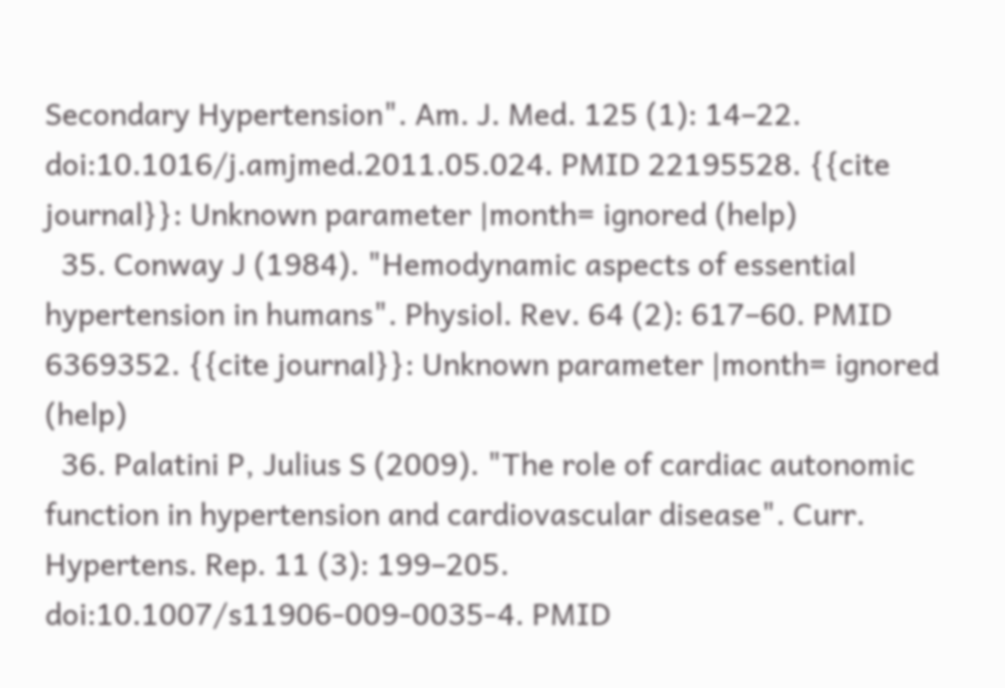Secondary Hypertension". Am. J. Med. 125 (1): 14–22. doi:10.1016/j.amjmed.2011.05.024. PMID 22195528. {{cite journal}}: Unknown parameter |month= ignored (help)
  35. Conway J (1984). "Hemodynamic aspects of essential hypertension in humans". Physiol. Rev. 64 (2): 617–60. PMID 6369352. {{cite journal}}: Unknown parameter |month= ignored (help)
  36. Palatini P, Julius S (2009). "The role of cardiac autonomic function in hypertension and cardiovascular disease". Curr. Hypertens. Rep. 11 (3): 199–205. doi:10.1007/s11906-009-0035-4. PMID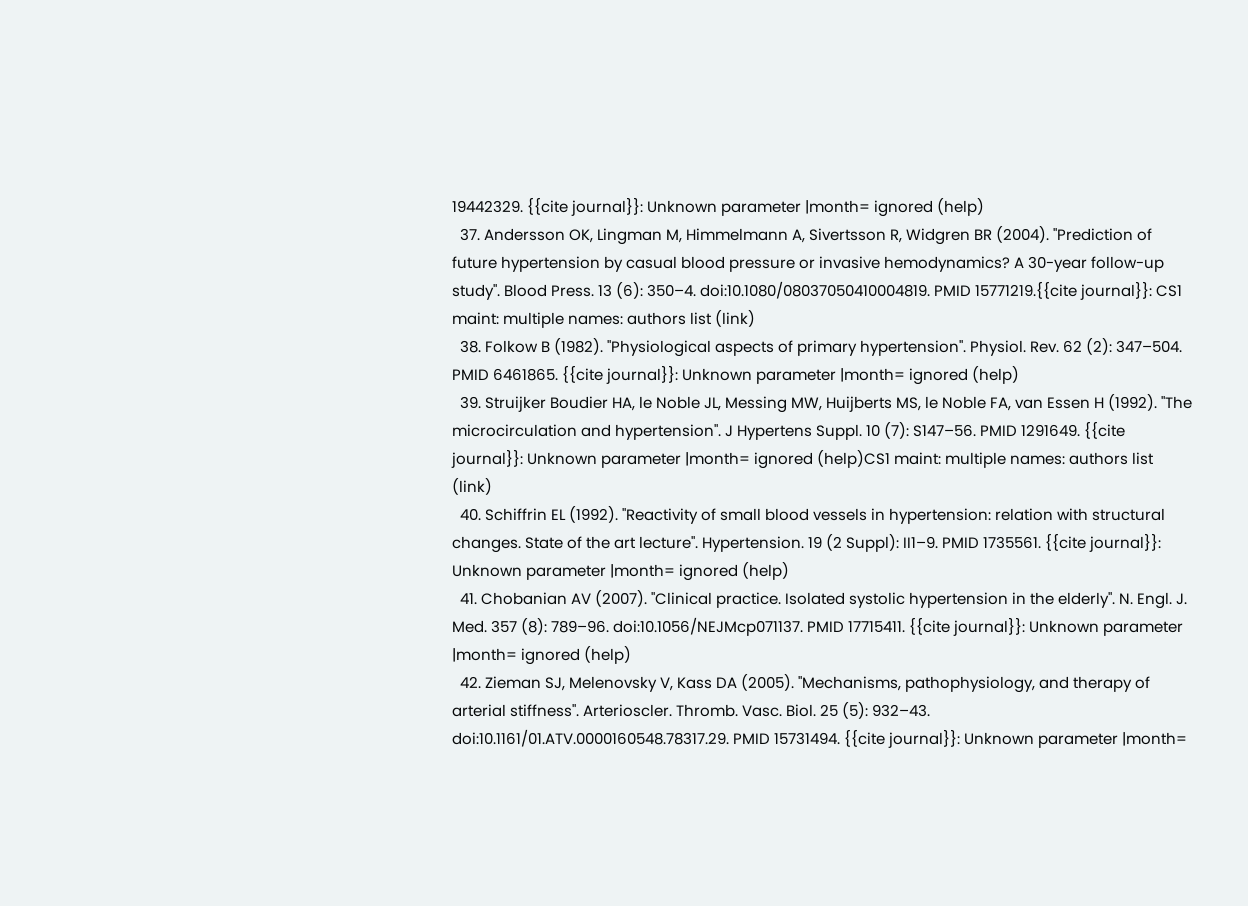19442329. {{cite journal}}: Unknown parameter |month= ignored (help)
  37. Andersson OK, Lingman M, Himmelmann A, Sivertsson R, Widgren BR (2004). "Prediction of future hypertension by casual blood pressure or invasive hemodynamics? A 30-year follow-up study". Blood Press. 13 (6): 350–4. doi:10.1080/08037050410004819. PMID 15771219.{{cite journal}}: CS1 maint: multiple names: authors list (link)
  38. Folkow B (1982). "Physiological aspects of primary hypertension". Physiol. Rev. 62 (2): 347–504. PMID 6461865. {{cite journal}}: Unknown parameter |month= ignored (help)
  39. Struijker Boudier HA, le Noble JL, Messing MW, Huijberts MS, le Noble FA, van Essen H (1992). "The microcirculation and hypertension". J Hypertens Suppl. 10 (7): S147–56. PMID 1291649. {{cite journal}}: Unknown parameter |month= ignored (help)CS1 maint: multiple names: authors list (link)
  40. Schiffrin EL (1992). "Reactivity of small blood vessels in hypertension: relation with structural changes. State of the art lecture". Hypertension. 19 (2 Suppl): II1–9. PMID 1735561. {{cite journal}}: Unknown parameter |month= ignored (help)
  41. Chobanian AV (2007). "Clinical practice. Isolated systolic hypertension in the elderly". N. Engl. J. Med. 357 (8): 789–96. doi:10.1056/NEJMcp071137. PMID 17715411. {{cite journal}}: Unknown parameter |month= ignored (help)
  42. Zieman SJ, Melenovsky V, Kass DA (2005). "Mechanisms, pathophysiology, and therapy of arterial stiffness". Arterioscler. Thromb. Vasc. Biol. 25 (5): 932–43. doi:10.1161/01.ATV.0000160548.78317.29. PMID 15731494. {{cite journal}}: Unknown parameter |month=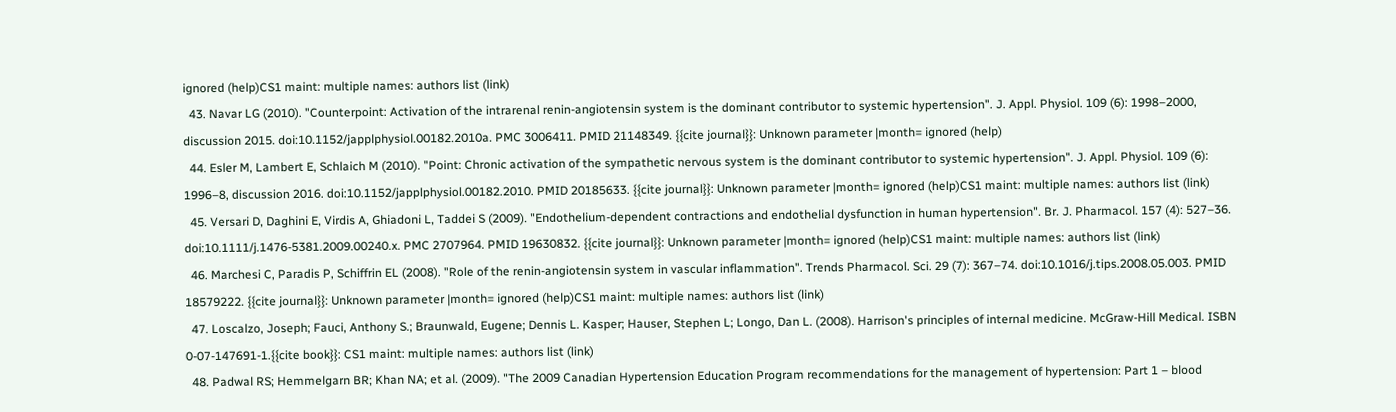ignored (help)CS1 maint: multiple names: authors list (link)
  43. Navar LG (2010). "Counterpoint: Activation of the intrarenal renin-angiotensin system is the dominant contributor to systemic hypertension". J. Appl. Physiol. 109 (6): 1998–2000, discussion 2015. doi:10.1152/japplphysiol.00182.2010a. PMC 3006411. PMID 21148349. {{cite journal}}: Unknown parameter |month= ignored (help)
  44. Esler M, Lambert E, Schlaich M (2010). "Point: Chronic activation of the sympathetic nervous system is the dominant contributor to systemic hypertension". J. Appl. Physiol. 109 (6): 1996–8, discussion 2016. doi:10.1152/japplphysiol.00182.2010. PMID 20185633. {{cite journal}}: Unknown parameter |month= ignored (help)CS1 maint: multiple names: authors list (link)
  45. Versari D, Daghini E, Virdis A, Ghiadoni L, Taddei S (2009). "Endothelium-dependent contractions and endothelial dysfunction in human hypertension". Br. J. Pharmacol. 157 (4): 527–36. doi:10.1111/j.1476-5381.2009.00240.x. PMC 2707964. PMID 19630832. {{cite journal}}: Unknown parameter |month= ignored (help)CS1 maint: multiple names: authors list (link)
  46. Marchesi C, Paradis P, Schiffrin EL (2008). "Role of the renin-angiotensin system in vascular inflammation". Trends Pharmacol. Sci. 29 (7): 367–74. doi:10.1016/j.tips.2008.05.003. PMID 18579222. {{cite journal}}: Unknown parameter |month= ignored (help)CS1 maint: multiple names: authors list (link)
  47. Loscalzo, Joseph; Fauci, Anthony S.; Braunwald, Eugene; Dennis L. Kasper; Hauser, Stephen L; Longo, Dan L. (2008). Harrison's principles of internal medicine. McGraw-Hill Medical. ISBN 0-07-147691-1.{{cite book}}: CS1 maint: multiple names: authors list (link)
  48. Padwal RS; Hemmelgarn BR; Khan NA; et al. (2009). "The 2009 Canadian Hypertension Education Program recommendations for the management of hypertension: Part 1 – blood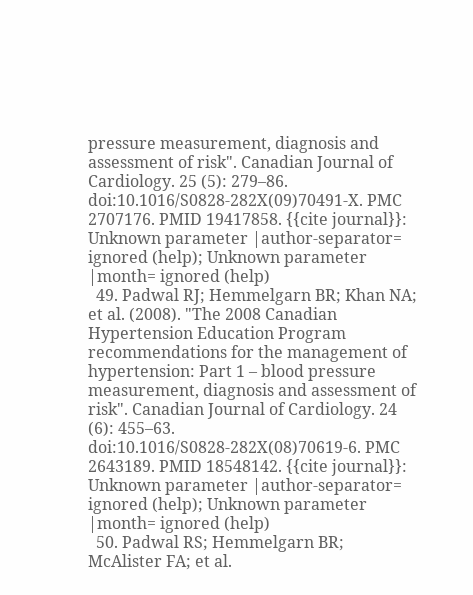pressure measurement, diagnosis and assessment of risk". Canadian Journal of Cardiology. 25 (5): 279–86. doi:10.1016/S0828-282X(09)70491-X. PMC 2707176. PMID 19417858. {{cite journal}}: Unknown parameter |author-separator= ignored (help); Unknown parameter |month= ignored (help)
  49. Padwal RJ; Hemmelgarn BR; Khan NA; et al. (2008). "The 2008 Canadian Hypertension Education Program recommendations for the management of hypertension: Part 1 – blood pressure measurement, diagnosis and assessment of risk". Canadian Journal of Cardiology. 24 (6): 455–63. doi:10.1016/S0828-282X(08)70619-6. PMC 2643189. PMID 18548142. {{cite journal}}: Unknown parameter |author-separator= ignored (help); Unknown parameter |month= ignored (help)
  50. Padwal RS; Hemmelgarn BR; McAlister FA; et al.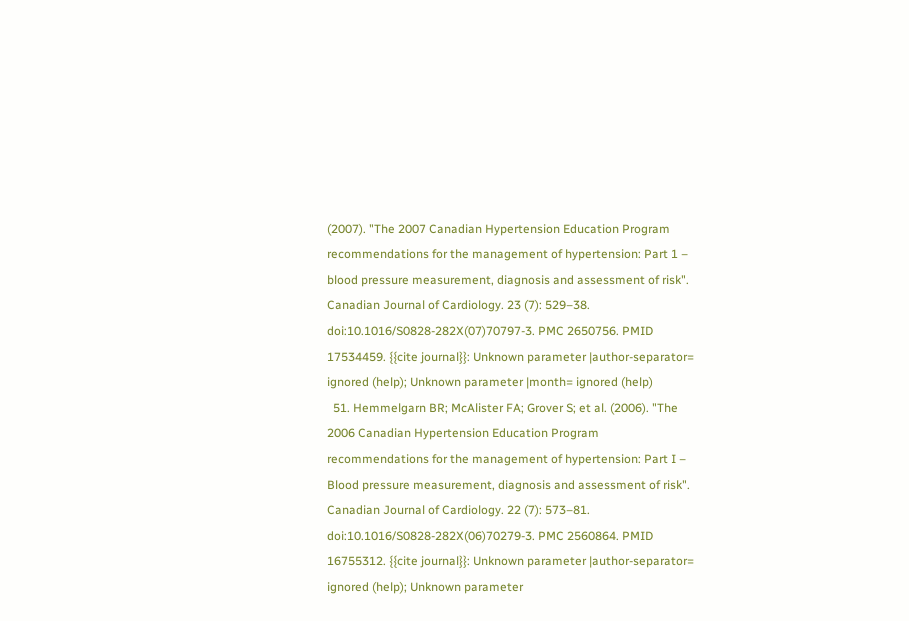(2007). "The 2007 Canadian Hypertension Education Program recommendations for the management of hypertension: Part 1 – blood pressure measurement, diagnosis and assessment of risk". Canadian Journal of Cardiology. 23 (7): 529–38. doi:10.1016/S0828-282X(07)70797-3. PMC 2650756. PMID 17534459. {{cite journal}}: Unknown parameter |author-separator= ignored (help); Unknown parameter |month= ignored (help)
  51. Hemmelgarn BR; McAlister FA; Grover S; et al. (2006). "The 2006 Canadian Hypertension Education Program recommendations for the management of hypertension: Part I – Blood pressure measurement, diagnosis and assessment of risk". Canadian Journal of Cardiology. 22 (7): 573–81. doi:10.1016/S0828-282X(06)70279-3. PMC 2560864. PMID 16755312. {{cite journal}}: Unknown parameter |author-separator= ignored (help); Unknown parameter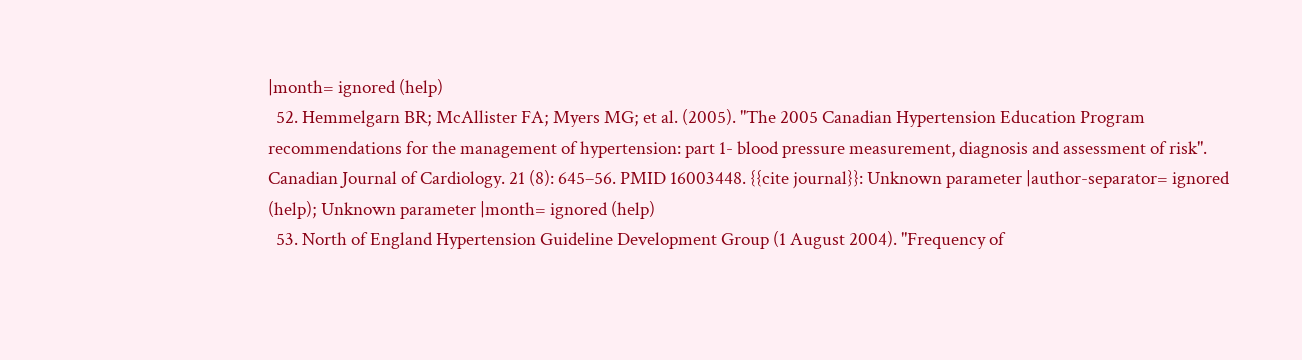|month= ignored (help)
  52. Hemmelgarn BR; McAllister FA; Myers MG; et al. (2005). "The 2005 Canadian Hypertension Education Program recommendations for the management of hypertension: part 1- blood pressure measurement, diagnosis and assessment of risk". Canadian Journal of Cardiology. 21 (8): 645–56. PMID 16003448. {{cite journal}}: Unknown parameter |author-separator= ignored (help); Unknown parameter |month= ignored (help)
  53. North of England Hypertension Guideline Development Group (1 August 2004). "Frequency of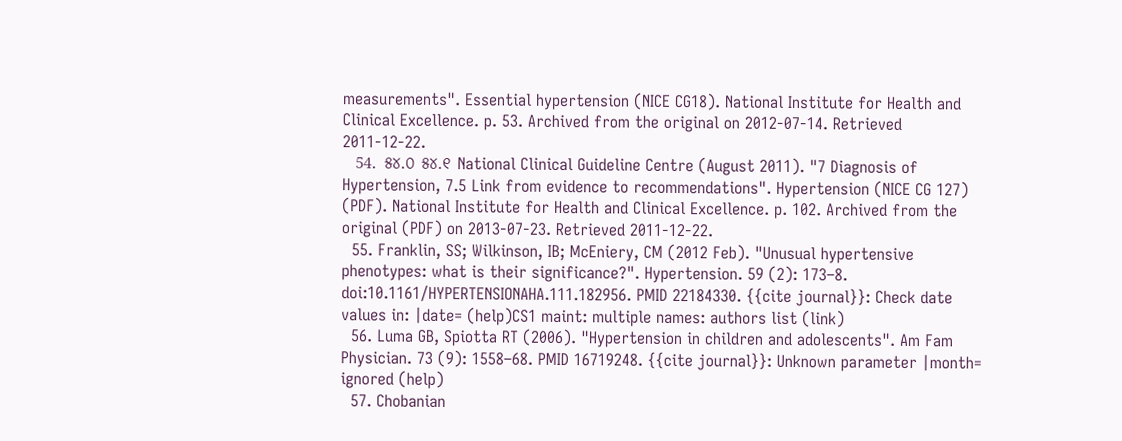measurements". Essential hypertension (NICE CG18). National Institute for Health and Clinical Excellence. p. 53. Archived from the original on 2012-07-14. Retrieved 2011-12-22.
  54. ୫୪.୦ ୫୪.୧ National Clinical Guideline Centre (August 2011). "7 Diagnosis of Hypertension, 7.5 Link from evidence to recommendations". Hypertension (NICE CG 127) (PDF). National Institute for Health and Clinical Excellence. p. 102. Archived from the original (PDF) on 2013-07-23. Retrieved 2011-12-22.
  55. Franklin, SS; Wilkinson, IB; McEniery, CM (2012 Feb). "Unusual hypertensive phenotypes: what is their significance?". Hypertension. 59 (2): 173–8. doi:10.1161/HYPERTENSIONAHA.111.182956. PMID 22184330. {{cite journal}}: Check date values in: |date= (help)CS1 maint: multiple names: authors list (link)
  56. Luma GB, Spiotta RT (2006). "Hypertension in children and adolescents". Am Fam Physician. 73 (9): 1558–68. PMID 16719248. {{cite journal}}: Unknown parameter |month= ignored (help)
  57. Chobanian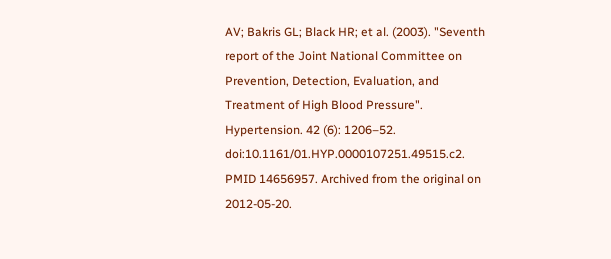AV; Bakris GL; Black HR; et al. (2003). "Seventh report of the Joint National Committee on Prevention, Detection, Evaluation, and Treatment of High Blood Pressure". Hypertension. 42 (6): 1206–52. doi:10.1161/01.HYP.0000107251.49515.c2. PMID 14656957. Archived from the original on 2012-05-20.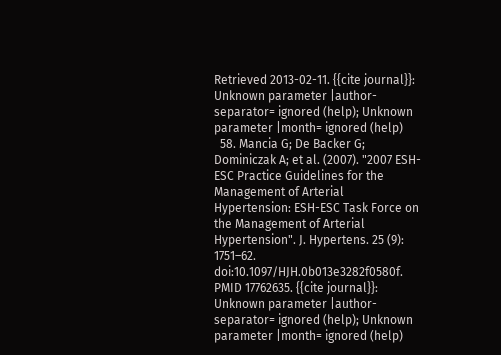Retrieved 2013-02-11. {{cite journal}}: Unknown parameter |author-separator= ignored (help); Unknown parameter |month= ignored (help)
  58. Mancia G; De Backer G; Dominiczak A; et al. (2007). "2007 ESH-ESC Practice Guidelines for the Management of Arterial Hypertension: ESH-ESC Task Force on the Management of Arterial Hypertension". J. Hypertens. 25 (9): 1751–62. doi:10.1097/HJH.0b013e3282f0580f. PMID 17762635. {{cite journal}}: Unknown parameter |author-separator= ignored (help); Unknown parameter |month= ignored (help)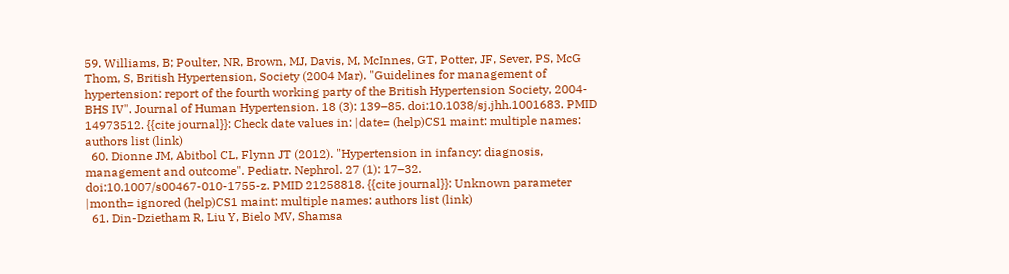59. Williams, B; Poulter, NR, Brown, MJ, Davis, M, McInnes, GT, Potter, JF, Sever, PS, McG Thom, S, British Hypertension, Society (2004 Mar). "Guidelines for management of hypertension: report of the fourth working party of the British Hypertension Society, 2004-BHS IV". Journal of Human Hypertension. 18 (3): 139–85. doi:10.1038/sj.jhh.1001683. PMID 14973512. {{cite journal}}: Check date values in: |date= (help)CS1 maint: multiple names: authors list (link)
  60. Dionne JM, Abitbol CL, Flynn JT (2012). "Hypertension in infancy: diagnosis, management and outcome". Pediatr. Nephrol. 27 (1): 17–32. doi:10.1007/s00467-010-1755-z. PMID 21258818. {{cite journal}}: Unknown parameter |month= ignored (help)CS1 maint: multiple names: authors list (link)
  61. Din-Dzietham R, Liu Y, Bielo MV, Shamsa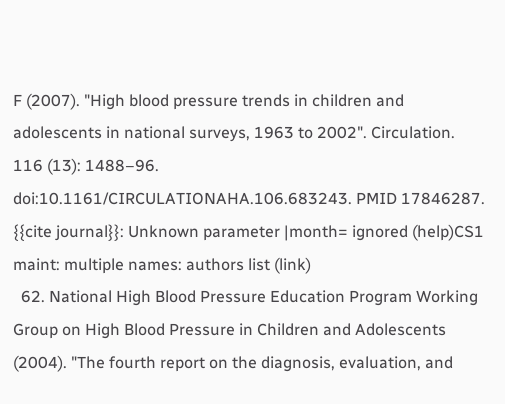F (2007). "High blood pressure trends in children and adolescents in national surveys, 1963 to 2002". Circulation. 116 (13): 1488–96. doi:10.1161/CIRCULATIONAHA.106.683243. PMID 17846287. {{cite journal}}: Unknown parameter |month= ignored (help)CS1 maint: multiple names: authors list (link)
  62. National High Blood Pressure Education Program Working Group on High Blood Pressure in Children and Adolescents (2004). "The fourth report on the diagnosis, evaluation, and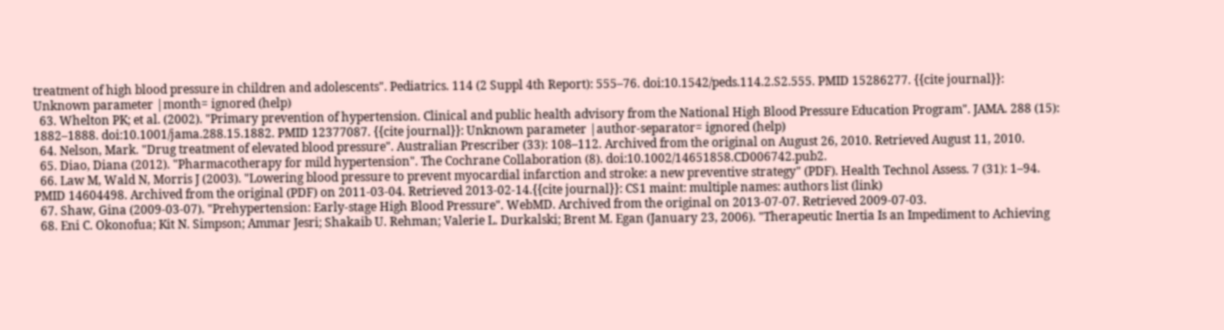treatment of high blood pressure in children and adolescents". Pediatrics. 114 (2 Suppl 4th Report): 555–76. doi:10.1542/peds.114.2.S2.555. PMID 15286277. {{cite journal}}: Unknown parameter |month= ignored (help)
  63. Whelton PK; et al. (2002). "Primary prevention of hypertension. Clinical and public health advisory from the National High Blood Pressure Education Program". JAMA. 288 (15): 1882–1888. doi:10.1001/jama.288.15.1882. PMID 12377087. {{cite journal}}: Unknown parameter |author-separator= ignored (help)
  64. Nelson, Mark. "Drug treatment of elevated blood pressure". Australian Prescriber (33): 108–112. Archived from the original on August 26, 2010. Retrieved August 11, 2010.
  65. Diao, Diana (2012). "Pharmacotherapy for mild hypertension". The Cochrane Collaboration (8). doi:10.1002/14651858.CD006742.pub2.
  66. Law M, Wald N, Morris J (2003). "Lowering blood pressure to prevent myocardial infarction and stroke: a new preventive strategy" (PDF). Health Technol Assess. 7 (31): 1–94. PMID 14604498. Archived from the original (PDF) on 2011-03-04. Retrieved 2013-02-14.{{cite journal}}: CS1 maint: multiple names: authors list (link)
  67. Shaw, Gina (2009-03-07). "Prehypertension: Early-stage High Blood Pressure". WebMD. Archived from the original on 2013-07-07. Retrieved 2009-07-03.
  68. Eni C. Okonofua; Kit N. Simpson; Ammar Jesri; Shakaib U. Rehman; Valerie L. Durkalski; Brent M. Egan (January 23, 2006). "Therapeutic Inertia Is an Impediment to Achieving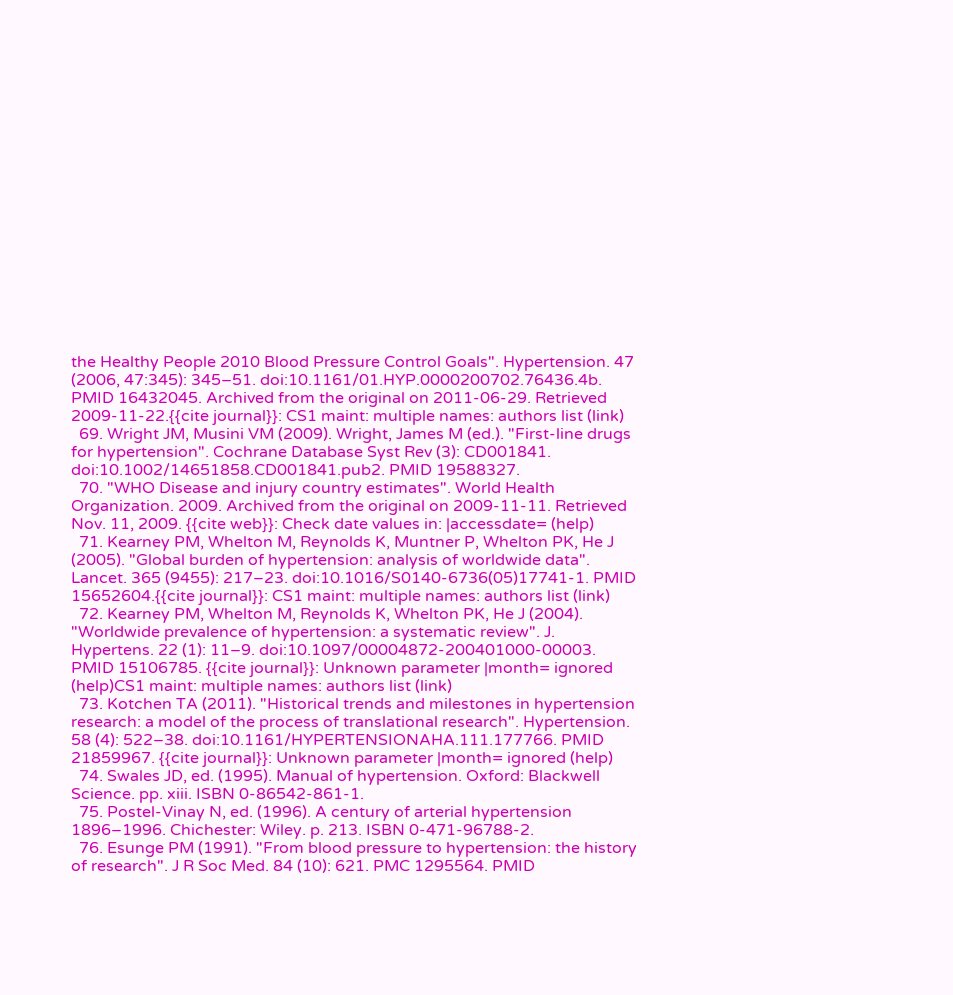the Healthy People 2010 Blood Pressure Control Goals". Hypertension. 47 (2006, 47:345): 345–51. doi:10.1161/01.HYP.0000200702.76436.4b. PMID 16432045. Archived from the original on 2011-06-29. Retrieved 2009-11-22.{{cite journal}}: CS1 maint: multiple names: authors list (link)
  69. Wright JM, Musini VM (2009). Wright, James M (ed.). "First-line drugs for hypertension". Cochrane Database Syst Rev (3): CD001841. doi:10.1002/14651858.CD001841.pub2. PMID 19588327.
  70. "WHO Disease and injury country estimates". World Health Organization. 2009. Archived from the original on 2009-11-11. Retrieved Nov. 11, 2009. {{cite web}}: Check date values in: |accessdate= (help)
  71. Kearney PM, Whelton M, Reynolds K, Muntner P, Whelton PK, He J (2005). "Global burden of hypertension: analysis of worldwide data". Lancet. 365 (9455): 217–23. doi:10.1016/S0140-6736(05)17741-1. PMID 15652604.{{cite journal}}: CS1 maint: multiple names: authors list (link)
  72. Kearney PM, Whelton M, Reynolds K, Whelton PK, He J (2004). "Worldwide prevalence of hypertension: a systematic review". J. Hypertens. 22 (1): 11–9. doi:10.1097/00004872-200401000-00003. PMID 15106785. {{cite journal}}: Unknown parameter |month= ignored (help)CS1 maint: multiple names: authors list (link)
  73. Kotchen TA (2011). "Historical trends and milestones in hypertension research: a model of the process of translational research". Hypertension. 58 (4): 522–38. doi:10.1161/HYPERTENSIONAHA.111.177766. PMID 21859967. {{cite journal}}: Unknown parameter |month= ignored (help)
  74. Swales JD, ed. (1995). Manual of hypertension. Oxford: Blackwell Science. pp. xiii. ISBN 0-86542-861-1.
  75. Postel-Vinay N, ed. (1996). A century of arterial hypertension 1896–1996. Chichester: Wiley. p. 213. ISBN 0-471-96788-2.
  76. Esunge PM (1991). "From blood pressure to hypertension: the history of research". J R Soc Med. 84 (10): 621. PMC 1295564. PMID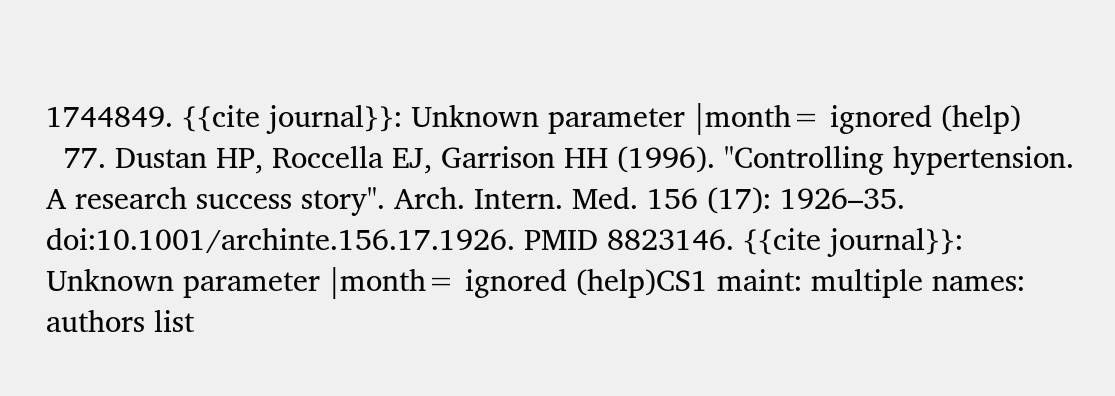1744849. {{cite journal}}: Unknown parameter |month= ignored (help)
  77. Dustan HP, Roccella EJ, Garrison HH (1996). "Controlling hypertension. A research success story". Arch. Intern. Med. 156 (17): 1926–35. doi:10.1001/archinte.156.17.1926. PMID 8823146. {{cite journal}}: Unknown parameter |month= ignored (help)CS1 maint: multiple names: authors list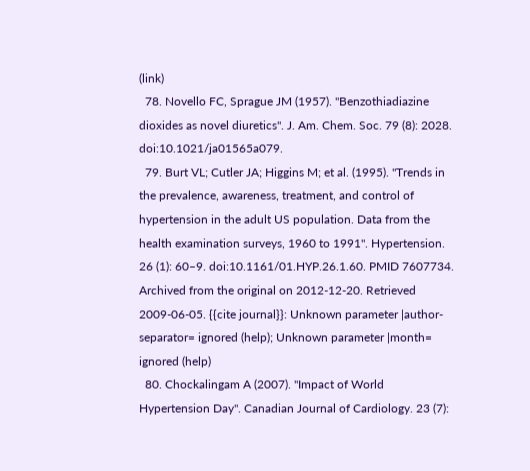(link)
  78. Novello FC, Sprague JM (1957). "Benzothiadiazine dioxides as novel diuretics". J. Am. Chem. Soc. 79 (8): 2028. doi:10.1021/ja01565a079.
  79. Burt VL; Cutler JA; Higgins M; et al. (1995). "Trends in the prevalence, awareness, treatment, and control of hypertension in the adult US population. Data from the health examination surveys, 1960 to 1991". Hypertension. 26 (1): 60–9. doi:10.1161/01.HYP.26.1.60. PMID 7607734. Archived from the original on 2012-12-20. Retrieved 2009-06-05. {{cite journal}}: Unknown parameter |author-separator= ignored (help); Unknown parameter |month= ignored (help)
  80. Chockalingam A (2007). "Impact of World Hypertension Day". Canadian Journal of Cardiology. 23 (7):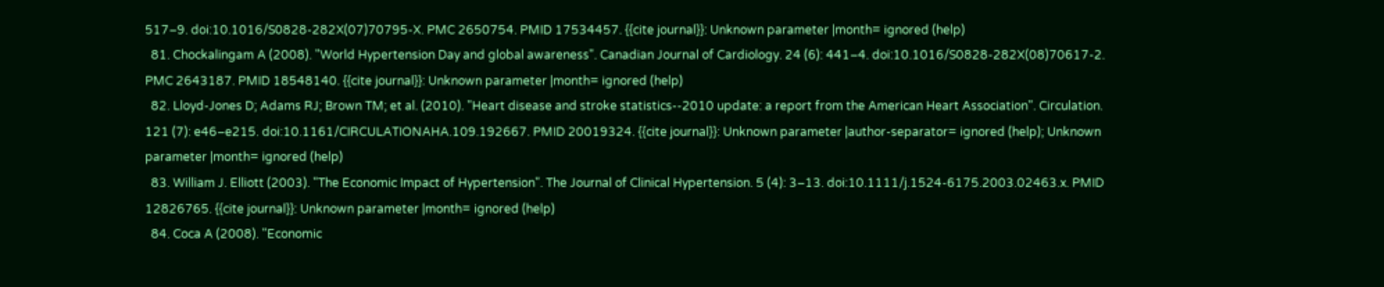517–9. doi:10.1016/S0828-282X(07)70795-X. PMC 2650754. PMID 17534457. {{cite journal}}: Unknown parameter |month= ignored (help)
  81. Chockalingam A (2008). "World Hypertension Day and global awareness". Canadian Journal of Cardiology. 24 (6): 441–4. doi:10.1016/S0828-282X(08)70617-2. PMC 2643187. PMID 18548140. {{cite journal}}: Unknown parameter |month= ignored (help)
  82. Lloyd-Jones D; Adams RJ; Brown TM; et al. (2010). "Heart disease and stroke statistics--2010 update: a report from the American Heart Association". Circulation. 121 (7): e46–e215. doi:10.1161/CIRCULATIONAHA.109.192667. PMID 20019324. {{cite journal}}: Unknown parameter |author-separator= ignored (help); Unknown parameter |month= ignored (help)
  83. William J. Elliott (2003). "The Economic Impact of Hypertension". The Journal of Clinical Hypertension. 5 (4): 3–13. doi:10.1111/j.1524-6175.2003.02463.x. PMID 12826765. {{cite journal}}: Unknown parameter |month= ignored (help)
  84. Coca A (2008). "Economic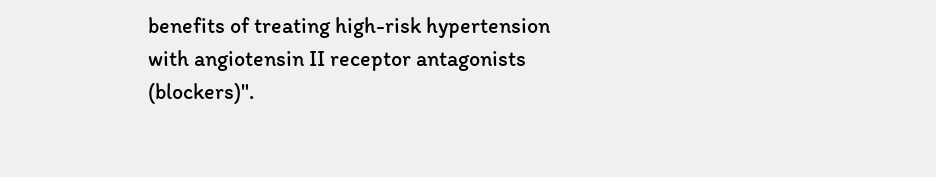benefits of treating high-risk hypertension with angiotensin II receptor antagonists (blockers)".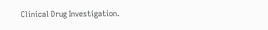Clinical Drug Investigation.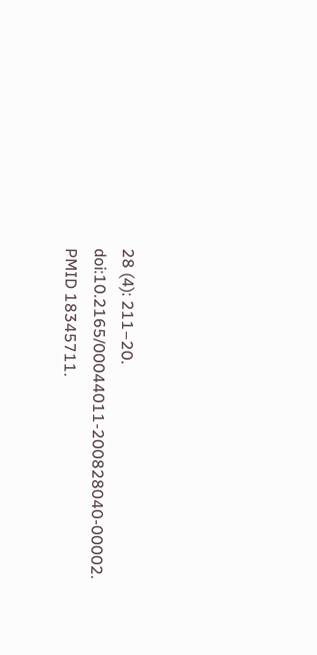28 (4): 211–20. doi:10.2165/00044011-200828040-00002. PMID 18345711.